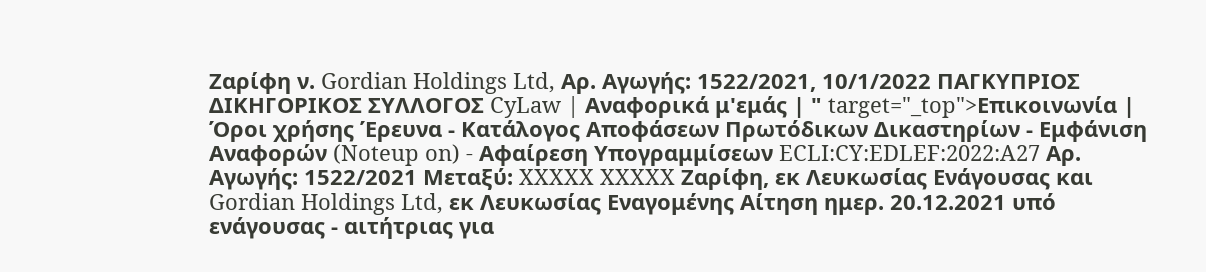Ζαρίφη ν. Gordian Holdings Ltd, Αρ. Αγωγής: 1522/2021, 10/1/2022 ΠΑΓΚΥΠΡΙΟΣ ΔΙΚΗΓΟΡΙΚΟΣ ΣΥΛΛΟΓΟΣ CyLaw | Αναφορικά μ'εμάς | " target="_top">Επικοινωνία | Όροι χρήσης Έρευνα - Κατάλογος Αποφάσεων Πρωτόδικων Δικαστηρίων - Εμφάνιση Αναφορών (Noteup on) - Αφαίρεση Υπογραμμίσεων ECLI:CY:EDLEF:2022:A27 Αρ. Αγωγής: 1522/2021 Μεταξύ: XXXXX XXXXX Ζαρίφη, εκ Λευκωσίας Ενάγουσας και Gordian Holdings Ltd, εκ Λευκωσίας Εναγομένης Αίτηση ημερ. 20.12.2021 υπό ενάγουσας - αιτήτριας για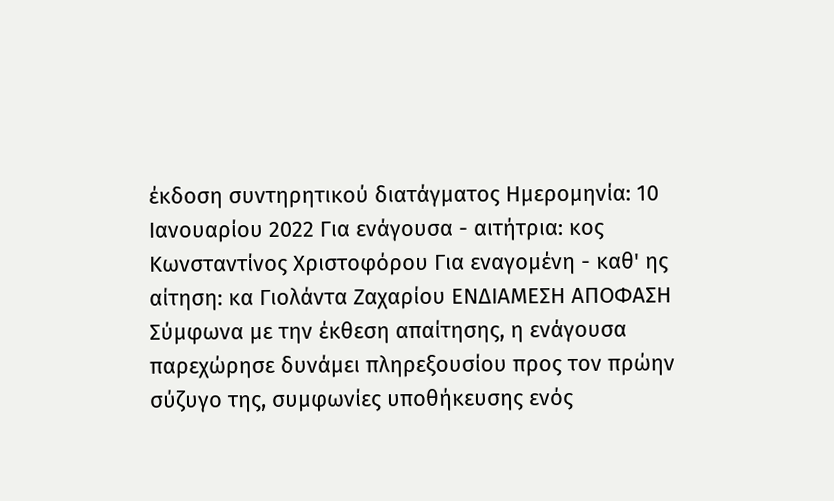έκδοση συντηρητικού διατάγματος Ημερομηνία: 10 Ιανουαρίου 2022 Για ενάγουσα - αιτήτρια: κος Κωνσταντίνος Χριστοφόρου Για εναγομένη - καθ' ης αίτηση: κα Γιολάντα Ζαχαρίου ΕΝΔΙΑΜΕΣΗ ΑΠΟΦΑΣΗ Σύμφωνα με την έκθεση απαίτησης, η ενάγουσα παρεχώρησε δυνάμει πληρεξουσίου προς τον πρώην σύζυγο της, συμφωνίες υποθήκευσης ενός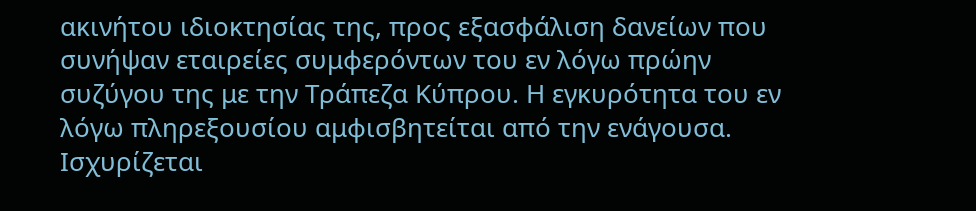ακινήτου ιδιοκτησίας της, προς εξασφάλιση δανείων που συνήψαν εταιρείες συμφερόντων του εν λόγω πρώην συζύγου της με την Τράπεζα Κύπρου. Η εγκυρότητα του εν λόγω πληρεξουσίου αμφισβητείται από την ενάγουσα. Ισχυρίζεται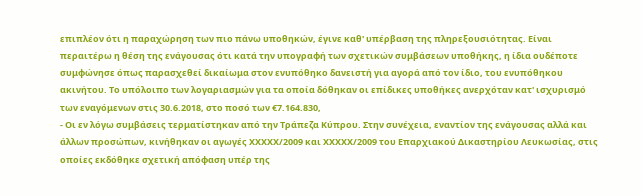επιπλέον ότι η παραχώρηση των πιο πάνω υποθηκών, έγινε καθ' υπέρβαση της πληρεξουσιότητας. Είναι περαιτέρω η θέση της ενάγουσας ότι κατά την υπογραφή των σχετικών συμβάσεων υποθήκης, η ίδια ουδέποτε συμφώνησε όπως παρασχεθεί δικαίωμα στον ενυπόθηκο δανειστή για αγορά από τον ίδιο, του ενυπόθηκου ακινήτου. Το υπόλοιπο των λογαριασμών για τα οποία δόθηκαν οι επίδικες υποθήκες ανερχόταν κατ' ισχυρισμό των εναγόμενων στις 30.6.2018, στο ποσό των €7.164.830,
- Οι εν λόγω συμβάσεις τερματίστηκαν από την Τράπεζα Κύπρου. Στην συνέχεια, εναντίον της ενάγουσας αλλά και άλλων προσώπων, κινήθηκαν οι αγωγές XXXXX/2009 και XXXXX/2009 του Επαρχιακού Δικαστηρίου Λευκωσίας, στις οποίες εκδόθηκε σχετική απόφαση υπέρ της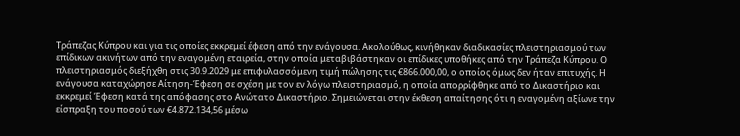Τράπεζας Κύπρου και για τις οποίες εκκρεμεί έφεση από την ενάγουσα. Ακολούθως, κινήθηκαν διαδικασίες πλειστηριασμού των επίδικων ακινήτων από την εναγομένη εταιρεία, στην οποία μεταβιβάστηκαν οι επίδικες υποθήκες από την Τράπεζα Κύπρου. Ο πλειστηριασμός διεξήχθη στις 30.9.2029 με επιφυλασσόμενη τιμή πώλησης τις €866.000,00, ο οποίος όμως δεν ήταν επιτυχής. Η ενάγουσα καταχώρησε Αίτηση-Έφεση σε σχέση με τον εν λόγω πλειστηριασμό, η οποία απορρίφθηκε από το Δικαστήριο και εκκρεμεί Έφεση κατά της απόφασης στο Ανώτατο Δικαστήριο. Σημειώνεται στην έκθεση απαίτησης ότι η εναγομένη αξίωνε την είσπραξη του ποσού των €4.872.134,56 μέσω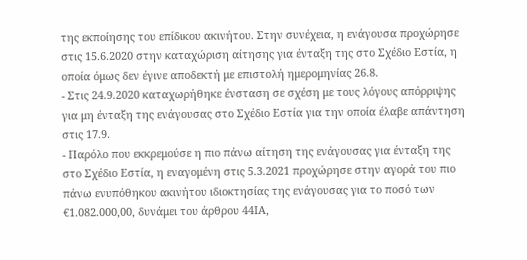της εκποίησης του επίδικου ακινήτου. Στην συνέχεια, η ενάγουσα προχώρησε στις 15.6.2020 στην καταχώριση αίτησης για ένταξη της στο Σχέδιο Εστία, η οποία όμως δεν έγινε αποδεκτή με επιστολή ημερομηνίας 26.8.
- Στις 24.9.2020 καταχωρήθηκε ένσταση σε σχέση με τους λόγους απόρριψης για μη ένταξη της ενάγουσας στο Σχέδιο Εστία για την οποία έλαβε απάντηση στις 17.9.
- Παρόλο που εκκρεμούσε η πιο πάνω αίτηση της ενάγουσας για ένταξη της στο Σχέδιο Εστία, η εναγομένη στις 5.3.2021 προχώρησε στην αγορά του πιο πάνω ενυπόθηκου ακινήτου ιδιοκτησίας της ενάγουσας για το ποσό των €1.082.000,00, δυνάμει του άρθρου 44ΙΑ,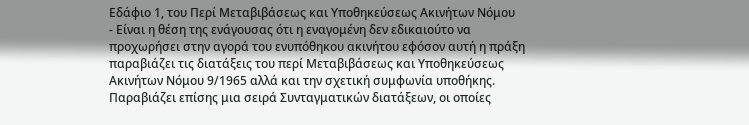Εδάφιο 1, του Περί Μεταβιβάσεως και Υποθηκεύσεως Ακινήτων Νόμου
- Είναι η θέση της ενάγουσας ότι η εναγομένη δεν εδικαιούτο να προχωρήσει στην αγορά του ενυπόθηκου ακινήτου εφόσον αυτή η πράξη παραβιάζει τις διατάξεις του περί Μεταβιβάσεως και Υποθηκεύσεως Ακινήτων Νόμου 9/1965 αλλά και την σχετική συμφωνία υποθήκης. Παραβιάζει επίσης μια σειρά Συνταγματικών διατάξεων, οι οποίες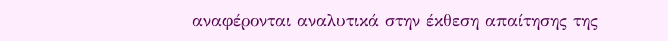αναφέρονται αναλυτικά στην έκθεση απαίτησης της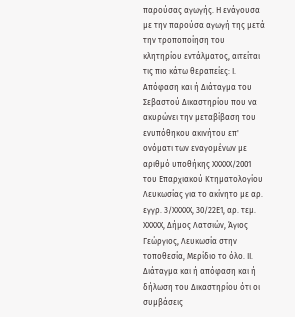παρούσας αγωγής. Η ενάγουσα με την παρούσα αγωγή της μετά την τροποποίηση του κλητηρίου εντάλματος, αιτείται τις πιο κάτω θεραπείες: I. Απόφαση και ή Διάταγμα του Σεβαστού Δικαστηρίου που να ακυρώνει την μεταβίβαση του ενυπόθηκου ακινήτου επ' ονόματι των εναγομένων με αριθμό υποθήκης XXXXX/2001 του Επαρχιακού Κτηματολογίου Λευκωσίας για το ακίνητο με αρ. εγγρ. 3/XXXXX, 30/22Ε1, αρ. τεμ. XXXXX, Δήμος Λατσιών, Άγιος Γεώργιος, Λευκωσία στην τοποθεσία, Μερίδιο το όλο. II. Διάταγμα και ή απόφαση και ή δήλωση του Δικαστηρίου ότι οι συμβάσεις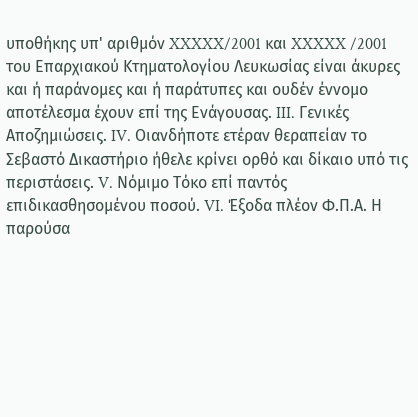υποθήκης υπ' αριθμόν XXXXX/2001 και XXXXX /2001 του Επαρχιακού Κτηματολογίου Λευκωσίας είναι άκυρες και ή παράνομες και ή παράτυπες και ουδέν έννομο αποτέλεσμα έχουν επί της Ενάγουσας. III. Γενικές Αποζημιώσεις. IV. Οιανδήποτε ετέραν θεραπείαν το Σεβαστό Δικαστήριο ήθελε κρίνει ορθό και δίκαιο υπό τις περιστάσεις. V. Νόμιμο Τόκο επί παντός επιδικασθησομένου ποσού. VI. Έξοδα πλέον Φ.Π.Α. Η παρούσα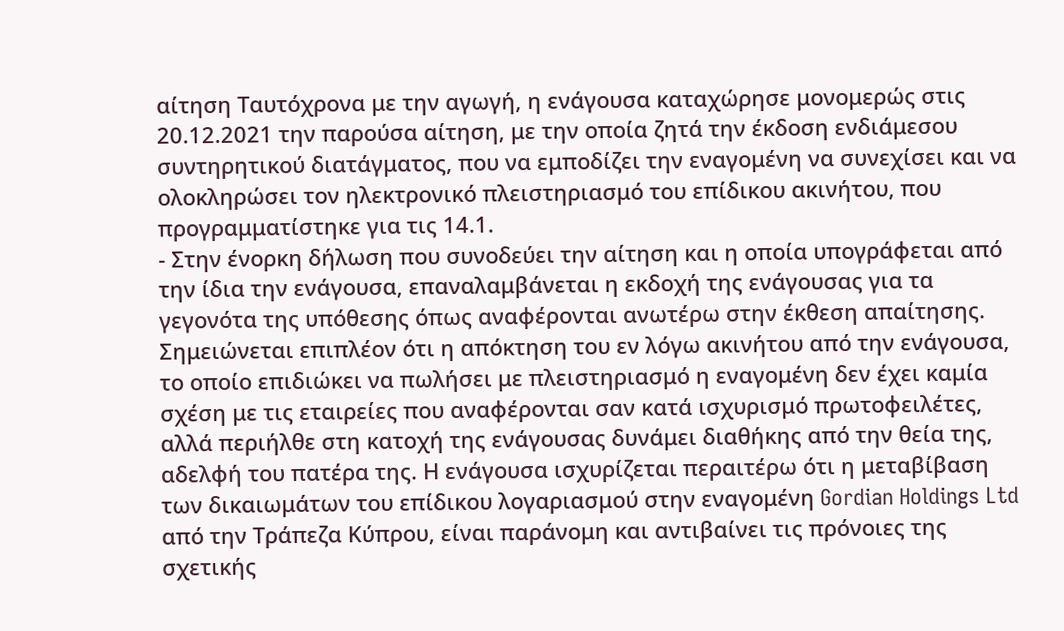αίτηση Ταυτόχρονα με την αγωγή, η ενάγουσα καταχώρησε μονομερώς στις 20.12.2021 την παρούσα αίτηση, με την οποία ζητά την έκδοση ενδιάμεσου συντηρητικού διατάγματος, που να εμποδίζει την εναγομένη να συνεχίσει και να ολοκληρώσει τον ηλεκτρονικό πλειστηριασμό του επίδικου ακινήτου, που προγραμματίστηκε για τις 14.1.
- Στην ένορκη δήλωση που συνοδεύει την αίτηση και η οποία υπογράφεται από την ίδια την ενάγουσα, επαναλαμβάνεται η εκδοχή της ενάγουσας για τα γεγονότα της υπόθεσης όπως αναφέρονται ανωτέρω στην έκθεση απαίτησης. Σημειώνεται επιπλέον ότι η απόκτηση του εν λόγω ακινήτου από την ενάγουσα, το οποίο επιδιώκει να πωλήσει με πλειστηριασμό η εναγομένη δεν έχει καμία σχέση με τις εταιρείες που αναφέρονται σαν κατά ισχυρισμό πρωτοφειλέτες, αλλά περιήλθε στη κατοχή της ενάγουσας δυνάμει διαθήκης από την θεία της, αδελφή του πατέρα της. Η ενάγουσα ισχυρίζεται περαιτέρω ότι η μεταβίβαση των δικαιωμάτων του επίδικου λογαριασμού στην εναγομένη Gordian Holdings Ltd από την Τράπεζα Κύπρου, είναι παράνομη και αντιβαίνει τις πρόνοιες της σχετικής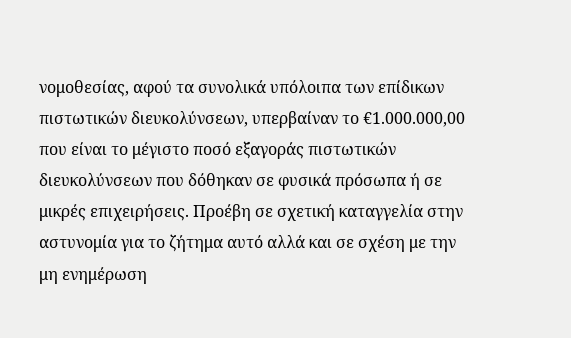νομοθεσίας, αφού τα συνολικά υπόλοιπα των επίδικων πιστωτικών διευκολύνσεων, υπερβαίναν το €1.000.000,00 που είναι το μέγιστο ποσό εξαγοράς πιστωτικών διευκολύνσεων που δόθηκαν σε φυσικά πρόσωπα ή σε μικρές επιχειρήσεις. Προέβη σε σχετική καταγγελία στην αστυνομία για το ζήτημα αυτό αλλά και σε σχέση με την μη ενημέρωση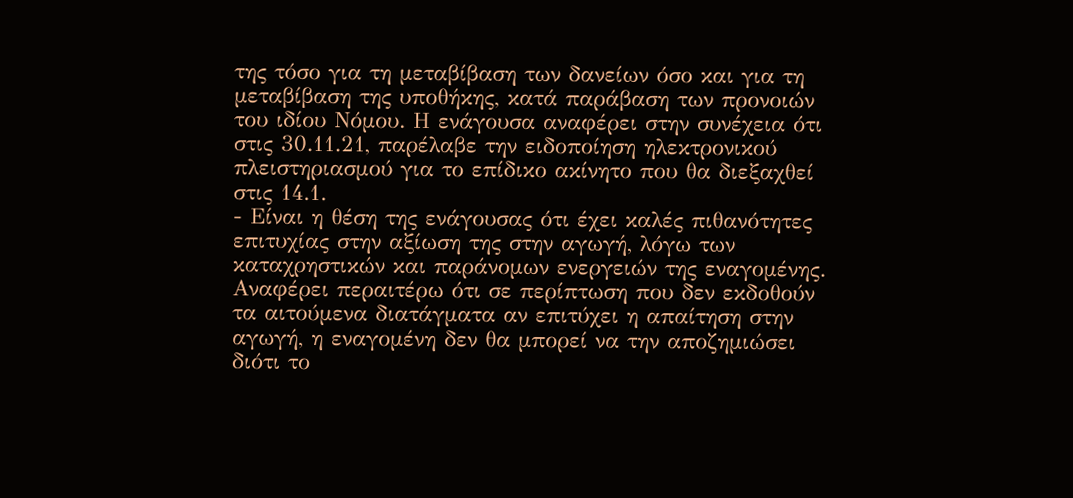της τόσο για τη μεταβίβαση των δανείων όσο και για τη μεταβίβαση της υποθήκης, κατά παράβαση των προνοιών του ιδίου Νόμου. Η ενάγουσα αναφέρει στην συνέχεια ότι στις 30.11.21, παρέλαβε την ειδοποίηση ηλεκτρονικού πλειστηριασμού για το επίδικο ακίνητο που θα διεξαχθεί στις 14.1.
- Είναι η θέση της ενάγουσας ότι έχει καλές πιθανότητες επιτυχίας στην αξίωση της στην αγωγή, λόγω των καταχρηστικών και παράνομων ενεργειών της εναγομένης. Αναφέρει περαιτέρω ότι σε περίπτωση που δεν εκδοθούν τα αιτούμενα διατάγματα αν επιτύχει η απαίτηση στην αγωγή, η εναγομένη δεν θα μπορεί να την αποζημιώσει διότι το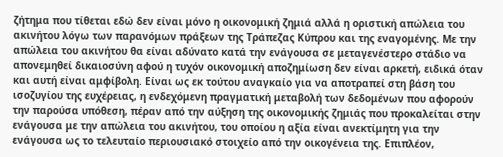ζήτημα που τίθεται εδώ δεν είναι μόνο η οικονομική ζημιά αλλά η οριστική απώλεια του ακινήτου λόγω των παρανόμων πράξεων της Τράπεζας Κύπρου και της εναγομένης. Με την απώλεια του ακινήτου θα είναι αδύνατο κατά την ενάγουσα σε μεταγενέστερο στάδιο να απονεμηθεί δικαιοσύνη αφού η τυχόν οικονομική αποζημίωση δεν είναι αρκετή, ειδικά όταν και αυτή είναι αμφίβολη. Είναι ως εκ τούτου αναγκαίο για να αποτραπεί στη βάση του ισοζυγίου της ευχέρειας, η ενδεχόμενη πραγματική μεταβολή των δεδομένων που αφορούν την παρούσα υπόθεση, πέραν από την αύξηση της οικονομικής ζημιάς που προκαλείται στην ενάγουσα με την απώλεια του ακινήτου, του οποίου η αξία είναι ανεκτίμητη για την ενάγουσα ως το τελευταίο περιουσιακό στοιχείο από την οικογένεια της. Επιπλέον,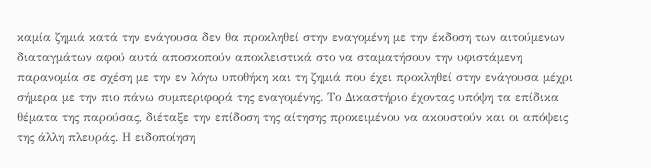καμία ζημιά κατά την ενάγουσα δεν θα προκληθεί στην εναγομένη με την έκδοση των αιτούμενων διαταγμάτων αφού αυτά αποσκοπούν αποκλειστικά στο να σταματήσουν την υφιστάμενη παρανομία σε σχέση με την εν λόγω υποθήκη και τη ζημιά που έχει προκληθεί στην ενάγουσα μέχρι σήμερα με την πιο πάνω συμπεριφορά της εναγομένης. Το Δικαστήριο έχοντας υπόψη τα επίδικα θέματα της παρούσας, διέταξε την επίδοση της αίτησης προκειμένου να ακουστούν και οι απόψεις της άλλη πλευράς. Η ειδοποίηση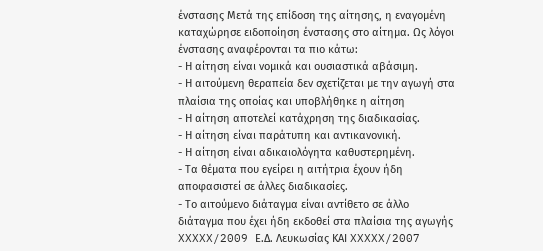ένστασης Μετά της επίδοση της αίτησης, η εναγομένη καταχώρησε ειδοποίηση ένστασης στο αίτημα. Ως λόγοι ένστασης αναφέρονται τα πιο κάτω:
- Η αίτηση είναι νομικά και ουσιαστικά αβάσιμη.
- Η αιτούμενη θεραπεία δεν σχετίζεται με την αγωγή στα πλαίσια της οποίας και υποβλήθηκε η αίτηση
- Η αίτηση αποτελεί κατάχρηση της διαδικασίας.
- Η αίτηση είναι παράτυπη και αντικανονική.
- Η αίτηση είναι αδικαιολόγητα καθυστερημένη.
- Τα θέματα που εγείρει η αιτήτρια έχουν ήδη αποφασιστεί σε άλλες διαδικασίες.
- Το αιτούμενο διάταγμα είναι αντίθετο σε άλλο διάταγμα που έχει ήδη εκδοθεί στα πλαίσια της αγωγής XXXXX/2009 Ε.Δ. Λευκωσίας ΚΑΙ XXXXX/2007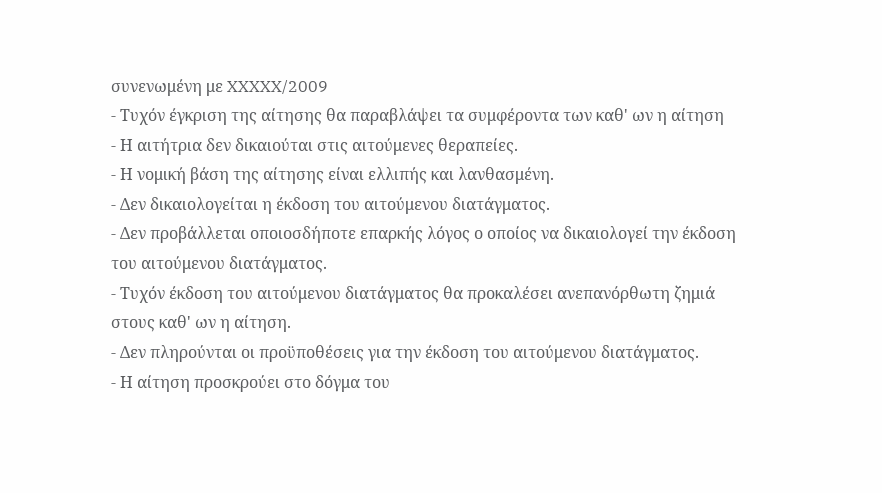συνενωμένη με XXXXX/2009
- Τυχόν έγκριση της αίτησης θα παραβλάψει τα συμφέροντα των καθ' ων η αίτηση
- Η αιτήτρια δεν δικαιούται στις αιτούμενες θεραπείες.
- Η νομική βάση της αίτησης είναι ελλιπής και λανθασμένη.
- Δεν δικαιολογείται η έκδοση του αιτούμενου διατάγματος.
- Δεν προβάλλεται οποιοσδήποτε επαρκής λόγος ο οποίος να δικαιολογεί την έκδοση του αιτούμενου διατάγματος.
- Τυχόν έκδοση του αιτούμενου διατάγματος θα προκαλέσει ανεπανόρθωτη ζημιά στους καθ' ων η αίτηση.
- Δεν πληρούνται οι προϋποθέσεις για την έκδοση του αιτούμενου διατάγματος.
- Η αίτηση προσκρούει στο δόγμα του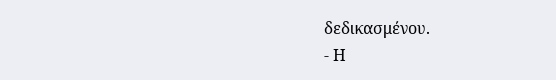δεδικασμένου.
- Η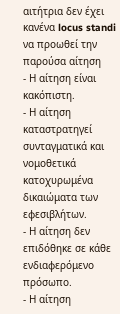αιτήτρια δεν έχει κανένα locus standi να προωθεί την παρούσα αίτηση
- Η αίτηση είναι κακόπιστη.
- Η αίτηση καταστρατηγεί συνταγματικά και νομοθετικά κατοχυρωμένα δικαιώματα των εφεσιβλήτων.
- Η αίτηση δεν επιδόθηκε σε κάθε ενδιαφερόμενο πρόσωπο.
- Η αίτηση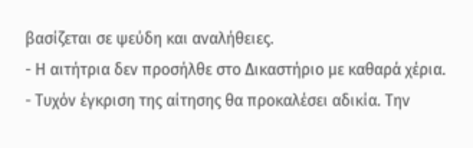βασίζεται σε ψεύδη και αναλήθειες.
- Η αιτήτρια δεν προσήλθε στο Δικαστήριο με καθαρά χέρια.
- Τυχόν έγκριση της αίτησης θα προκαλέσει αδικία. Την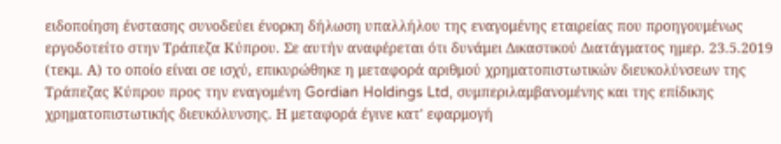ειδοποίηση ένστασης συνοδεύει ένορκη δήλωση υπαλλήλου της εναγομένης εταιρείας που προηγουμένως εργοδοτείτο στην Τράπεζα Κύπρου. Σε αυτήν αναφέρεται ότι δυνάμει Δικαστικού Διατάγματος ημερ. 23.5.2019 (τεκμ. Α) το οποίο είναι σε ισχύ, επικυρώθηκε η μεταφορά αριθμού χρηματοπιστωτικών διευκολύνσεων της Τράπεζας Κύπρου προς την εναγομένη Gordian Holdings Ltd, συμπεριλαμβανομένης και της επίδικης χρηματοπιστωτικής διευκόλυνσης. Η μεταφορά έγινε κατ' εφαρμογή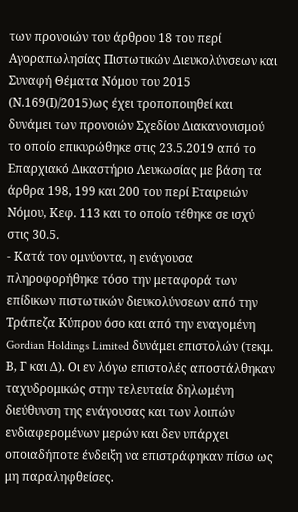των προνοιών του άρθρου 18 του περί Αγοραπωλησίας Πιστωτικών Διευκολύνσεων και Συναφή Θέματα Νόμου του 2015 (Ν.169(Ι)/2015)ως έχει τροποποιηθεί και δυνάμει των προνοιών Σχεδίου Διακανονισμού το οποίο επικυρώθηκε στις 23.5.2019 από το Επαρχιακό Δικαστήριο Λευκωσίας με βάση τα άρθρα 198, 199 και 200 του περί Εταιρειών Νόμου, Κεφ. 113 και το οποίο τέθηκε σε ισχύ στις 30.5.
- Κατά τον ομνύοντα, η ενάγουσα πληροφορήθηκε τόσο την μεταφορά των επίδικων πιστωτικών διευκολύνσεων από την Τράπεζα Κύπρου όσο και από την εναγομένη Gordian Holdings Limited δυνάμει επιστολών (τεκμ. Β, Γ και Δ). Οι εν λόγω επιστολές αποστάλθηκαν ταχυδρομικώς στην τελευταία δηλωμένη διεύθυνση της ενάγουσας και των λοιπών ενδιαφερομένων μερών και δεν υπάρχει οποιαδήποτε ένδειξη να επιστράφηκαν πίσω ως μη παραληφθείσες.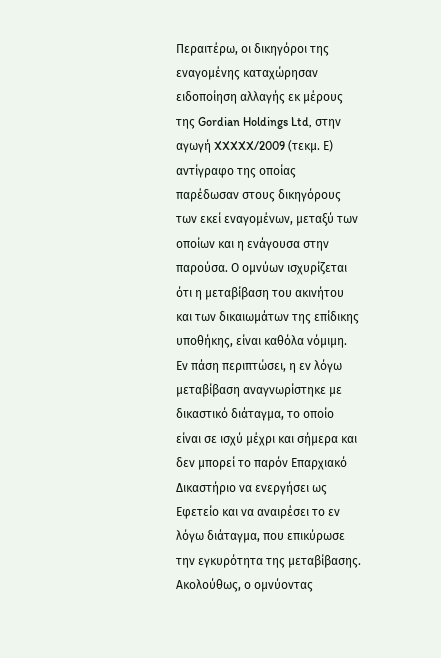Περαιτέρω, οι δικηγόροι της εναγομένης καταχώρησαν ειδοποίηση αλλαγής εκ μέρους της Gordian Holdings Ltd, στην αγωγή XXXXX/2009 (τεκμ. Ε) αντίγραφο της οποίας παρέδωσαν στους δικηγόρους των εκεί εναγομένων, μεταξύ των οποίων και η ενάγουσα στην παρούσα. Ο ομνύων ισχυρίζεται ότι η μεταβίβαση του ακινήτου και των δικαιωμάτων της επίδικης υποθήκης, είναι καθόλα νόμιμη. Εν πάση περιπτώσει, η εν λόγω μεταβίβαση αναγνωρίστηκε με δικαστικό διάταγμα, το οποίο είναι σε ισχύ μέχρι και σήμερα και δεν μπορεί το παρόν Επαρχιακό Δικαστήριο να ενεργήσει ως Εφετείο και να αναιρέσει το εν λόγω διάταγμα, που επικύρωσε την εγκυρότητα της μεταβίβασης. Ακολούθως, ο ομνύοντας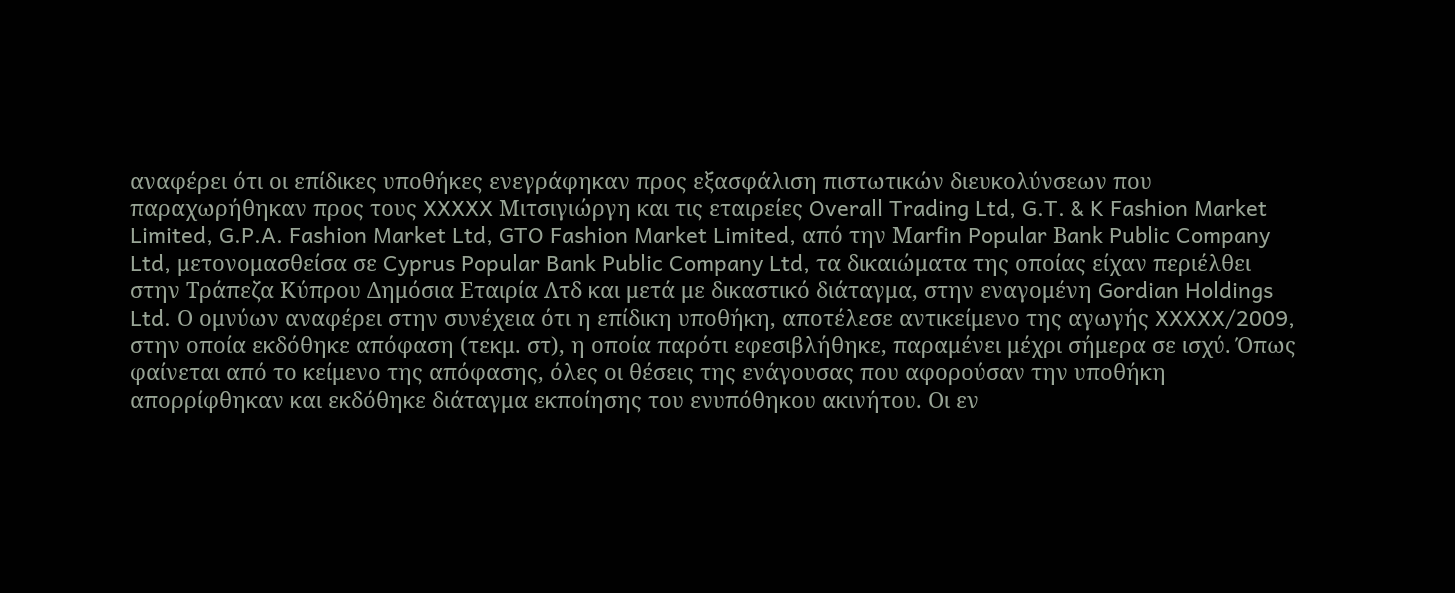αναφέρει ότι οι επίδικες υποθήκες ενεγράφηκαν προς εξασφάλιση πιστωτικών διευκολύνσεων που παραχωρήθηκαν προς τους XXXXX Μιτσιγιώργη και τις εταιρείες Overall Trading Ltd, G.T. & K Fashion Market Limited, G.P.A. Fashion Market Ltd, GTO Fashion Market Limited, από την Μarfin Popular Βank Public Company Ltd, μετονομασθείσα σε Cyprus Popular Bank Public Company Ltd, τα δικαιώματα της οποίας είχαν περιέλθει στην Τράπεζα Κύπρου Δημόσια Εταιρία Λτδ και μετά με δικαστικό διάταγμα, στην εναγομένη Gordian Holdings Ltd. Ο ομνύων αναφέρει στην συνέχεια ότι η επίδικη υποθήκη, αποτέλεσε αντικείμενο της αγωγής XXXXX/2009, στην οποία εκδόθηκε απόφαση (τεκμ. στ), η οποία παρότι εφεσιβλήθηκε, παραμένει μέχρι σήμερα σε ισχύ. Όπως φαίνεται από το κείμενο της απόφασης, όλες οι θέσεις της ενάγουσας που αφορούσαν την υποθήκη απορρίφθηκαν και εκδόθηκε διάταγμα εκποίησης του ενυπόθηκου ακινήτου. Οι εν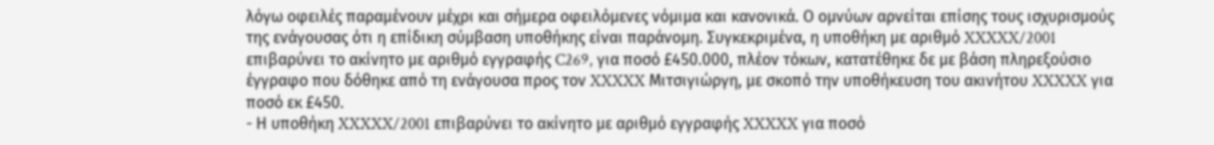λόγω οφειλές παραμένουν μέχρι και σήμερα οφειλόμενες νόμιμα και κανονικά. Ο ομνύων αρνείται επίσης τους ισχυρισμούς της ενάγουσας ότι η επίδικη σύμβαση υποθήκης είναι παράνομη. Συγκεκριμένα, η υποθήκη με αριθμό XXXXX/2001 επιβαρύνει το ακίνητο με αριθμό εγγραφής C269, για ποσό £450.000, πλέον τόκων, κατατέθηκε δε με βάση πληρεξούσιο έγγραφο που δόθηκε από τη ενάγουσα προς τον XXXXX Μιτσιγιώργη, με σκοπό την υποθήκευση του ακινήτου XXXXX για ποσό εκ £450.
- Η υποθήκη XXXXX/2001 επιβαρύνει το ακίνητο με αριθμό εγγραφής XXXXX για ποσό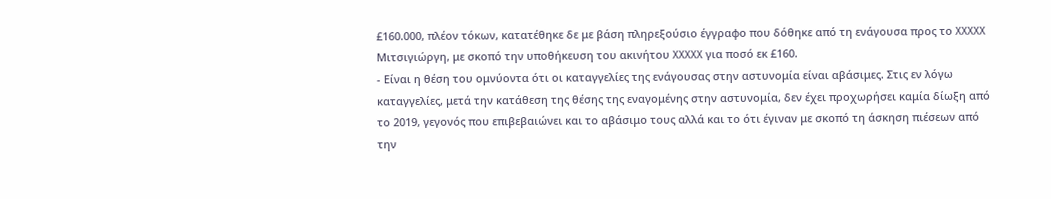£160.000, πλέον τόκων, κατατέθηκε δε με βάση πληρεξούσιο έγγραφο που δόθηκε από τη ενάγουσα προς το XXXXX Μιτσιγιώργη, με σκοπό την υποθήκευση του ακινήτου XXXXX για ποσό εκ £160.
- Είναι η θέση του ομνύοντα ότι οι καταγγελίες της ενάγουσας στην αστυνομία είναι αβάσιμες. Στις εν λόγω καταγγελίες, μετά την κατάθεση της θέσης της εναγομένης στην αστυνομία, δεν έχει προχωρήσει καμία δίωξη από το 2019, γεγονός που επιβεβαιώνει και το αβάσιμο τους αλλά και το ότι έγιναν με σκοπό τη άσκηση πιέσεων από την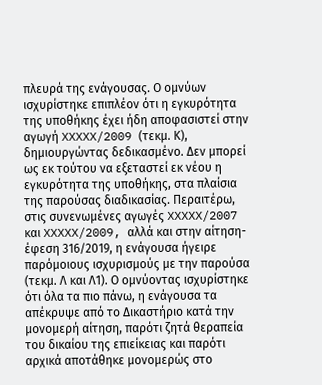πλευρά της ενάγουσας. Ο ομνύων ισχυρίστηκε επιπλέον ότι η εγκυρότητα της υποθήκης έχει ήδη αποφασιστεί στην αγωγή XXXXX/2009 (τεκμ. Κ), δημιουργώντας δεδικασμένο. Δεν μπορεί ως εκ τούτου να εξεταστεί εκ νέου η εγκυρότητα της υποθήκης, στα πλαίσια της παρούσας διαδικασίας. Περαιτέρω, στις συνενωμένες αγωγές XXXXX/2007 και XXXXX/2009, αλλά και στην αίτηση- έφεση 316/2019, η ενάγουσα ήγειρε παρόμοιους ισχυρισμούς με την παρούσα (τεκμ. Λ και Λ1). Ο ομνύοντας ισχυρίστηκε ότι όλα τα πιο πάνω, η ενάγουσα τα απέκρυψε από το Δικαστήριο κατά την μονομερή αίτηση, παρότι ζητά θεραπεία του δικαίου της επιείκειας και παρότι αρχικά αποτάθηκε μονομερώς στο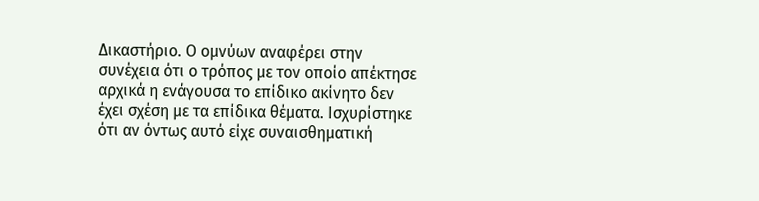Δικαστήριο. Ο ομνύων αναφέρει στην συνέχεια ότι ο τρόπος με τον οποίο απέκτησε αρχικά η ενάγουσα το επίδικο ακίνητο δεν έχει σχέση με τα επίδικα θέματα. Ισχυρίστηκε ότι αν όντως αυτό είχε συναισθηματική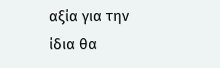αξία για την ίδια θα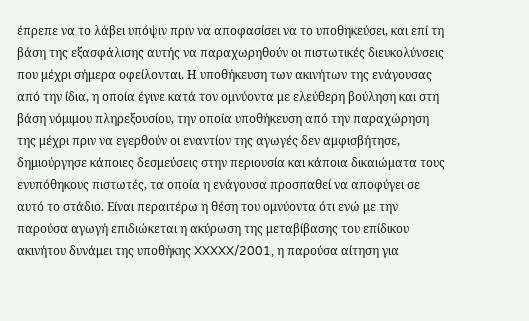έπρεπε να το λάβει υπόψιν πριν να αποφασίσει να το υποθηκεύσει, και επί τη βάση της εξασφάλισης αυτής να παραχωρηθούν οι πιστωτικές διευκολύνσεις που μέχρι σήμερα οφείλονται. Η υποθήκευση των ακινήτων της ενάγουσας από την ίδια, η οποία έγινε κατά τον ομνύοντα με ελεύθερη βούληση και στη βάση νόμιμου πληρεξουσίου, την οποία υποθήκευση από την παραχώρηση της μέχρι πριν να εγερθούν οι εναντίον της αγωγές δεν αμφισβήτησε, δημιούργησε κάποιες δεσμεύσεις στην περιουσία και κάποια δικαιώματα τους ενυπόθηκους πιστωτές, τα οποία η ενάγουσα προσπαθεί να αποφύγει σε αυτό το στάδιο. Είναι περαιτέρω η θέση του ομνύοντα ότι ενώ με την παρούσα αγωγή επιδιώκεται η ακύρωση της μεταβίβασης του επίδικου ακινήτου δυνάμει της υποθήκης XXXXX/2001, η παρούσα αίτηση για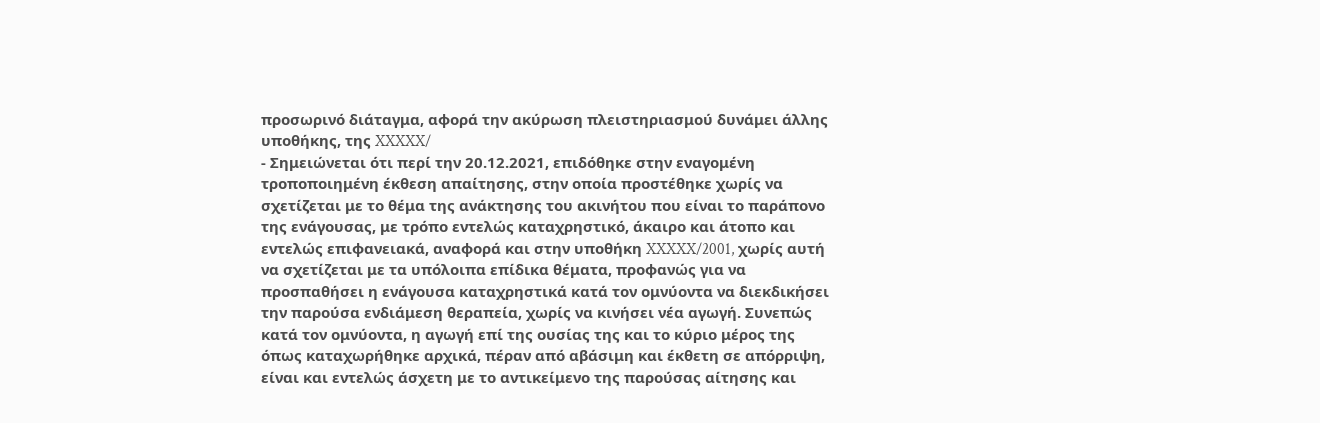προσωρινό διάταγμα, αφορά την ακύρωση πλειστηριασμού δυνάμει άλλης υποθήκης, της XXXXX/
- Σημειώνεται ότι περί την 20.12.2021, επιδόθηκε στην εναγομένη τροποποιημένη έκθεση απαίτησης, στην οποία προστέθηκε χωρίς να σχετίζεται με το θέμα της ανάκτησης του ακινήτου που είναι το παράπονο της ενάγουσας, με τρόπο εντελώς καταχρηστικό, άκαιρο και άτοπο και εντελώς επιφανειακά, αναφορά και στην υποθήκη XXXXX/2001, χωρίς αυτή να σχετίζεται με τα υπόλοιπα επίδικα θέματα, προφανώς για να προσπαθήσει η ενάγουσα καταχρηστικά κατά τον ομνύοντα να διεκδικήσει την παρούσα ενδιάμεση θεραπεία, χωρίς να κινήσει νέα αγωγή. Συνεπώς κατά τον ομνύοντα, η αγωγή επί της ουσίας της και το κύριο μέρος της όπως καταχωρήθηκε αρχικά, πέραν από αβάσιμη και έκθετη σε απόρριψη, είναι και εντελώς άσχετη με το αντικείμενο της παρούσας αίτησης και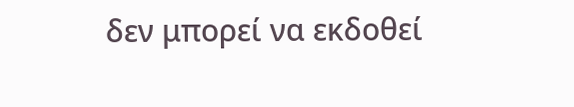δεν μπορεί να εκδοθεί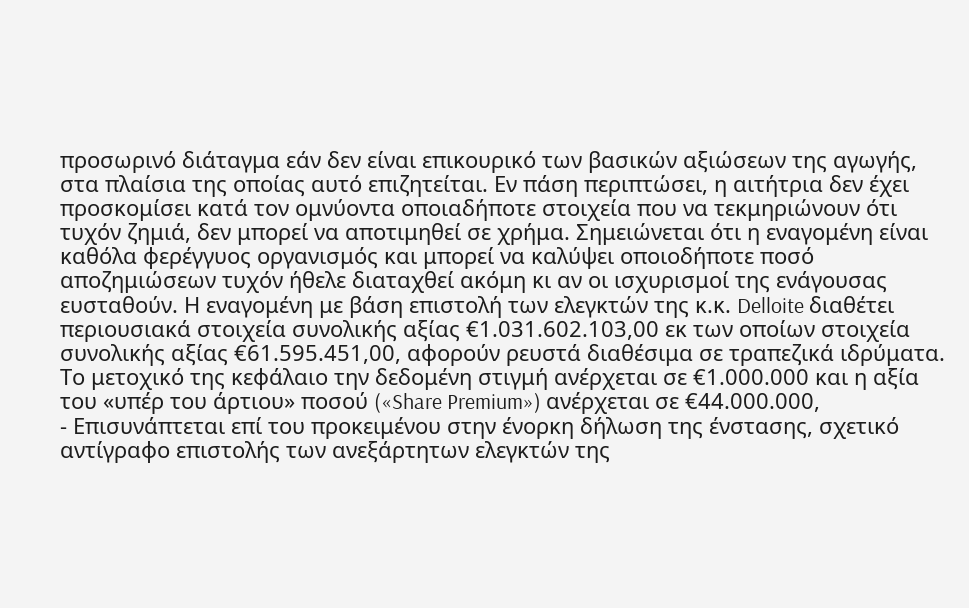προσωρινό διάταγμα εάν δεν είναι επικουρικό των βασικών αξιώσεων της αγωγής, στα πλαίσια της οποίας αυτό επιζητείται. Εν πάση περιπτώσει, η αιτήτρια δεν έχει προσκομίσει κατά τον ομνύοντα οποιαδήποτε στοιχεία που να τεκμηριώνουν ότι τυχόν ζημιά, δεν μπορεί να αποτιμηθεί σε χρήμα. Σημειώνεται ότι η εναγομένη είναι καθόλα φερέγγυος οργανισμός και μπορεί να καλύψει οποιοδήποτε ποσό αποζημιώσεων τυχόν ήθελε διαταχθεί ακόμη κι αν οι ισχυρισμοί της ενάγουσας ευσταθούν. Η εναγομένη με βάση επιστολή των ελεγκτών της κ.κ. Delloite διαθέτει περιουσιακά στοιχεία συνολικής αξίας €1.031.602.103,00 εκ των οποίων στοιχεία συνολικής αξίας €61.595.451,00, αφορούν ρευστά διαθέσιμα σε τραπεζικά ιδρύματα. Το μετοχικό της κεφάλαιο την δεδομένη στιγμή ανέρχεται σε €1.000.000 και η αξία του «υπέρ του άρτιου» ποσού («Share Premium») ανέρχεται σε €44.000.000,
- Επισυνάπτεται επί του προκειμένου στην ένορκη δήλωση της ένστασης, σχετικό αντίγραφο επιστολής των ανεξάρτητων ελεγκτών της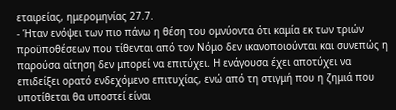εταιρείας, ημερομηνίας 27.7.
- Ήταν ενόψει των πιο πάνω η θέση του ομνύοντα ότι καμία εκ των τριών προϋποθέσεων που τίθενται από τον Νόμο δεν ικανοποιούνται και συνεπώς η παρούσα αίτηση δεν μπορεί να επιτύχει. Η ενάγουσα έχει αποτύχει να επιδείξει ορατό ενδεχόμενο επιτυχίας, ενώ από τη στιγμή που η ζημιά που υποτίθεται θα υποστεί είναι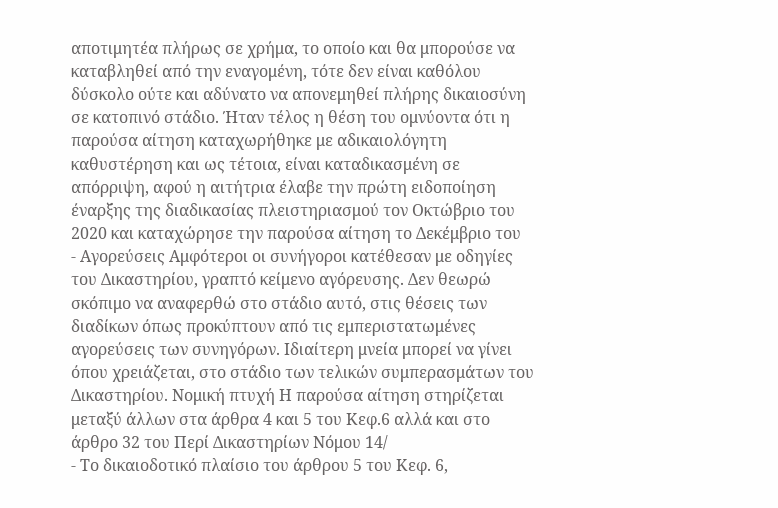αποτιμητέα πλήρως σε χρήμα, το οποίο και θα μπορούσε να καταβληθεί από την εναγομένη, τότε δεν είναι καθόλου δύσκολο ούτε και αδύνατο να απονεμηθεί πλήρης δικαιοσύνη σε κατοπινό στάδιο. Ήταν τέλος η θέση του ομνύοντα ότι η παρούσα αίτηση καταχωρήθηκε με αδικαιολόγητη καθυστέρηση και ως τέτοια, είναι καταδικασμένη σε απόρριψη, αφού η αιτήτρια έλαβε την πρώτη ειδοποίηση έναρξης της διαδικασίας πλειστηριασμού τον Οκτώβριο του 2020 και καταχώρησε την παρούσα αίτηση το Δεκέμβριο του
- Αγορεύσεις Αμφότεροι οι συνήγοροι κατέθεσαν με οδηγίες του Δικαστηρίου, γραπτό κείμενο αγόρευσης. Δεν θεωρώ σκόπιμο να αναφερθώ στο στάδιο αυτό, στις θέσεις των διαδίκων όπως προκύπτουν από τις εμπεριστατωμένες αγορεύσεις των συνηγόρων. Ιδιαίτερη μνεία μπορεί να γίνει όπου χρειάζεται, στο στάδιο των τελικών συμπερασμάτων του Δικαστηρίου. Νομική πτυχή Η παρούσα αίτηση στηρίζεται μεταξύ άλλων στα άρθρα 4 και 5 του Κεφ.6 αλλά και στο άρθρο 32 του Περί Δικαστηρίων Νόμου 14/
- Το δικαιοδοτικό πλαίσιο του άρθρου 5 του Κεφ. 6,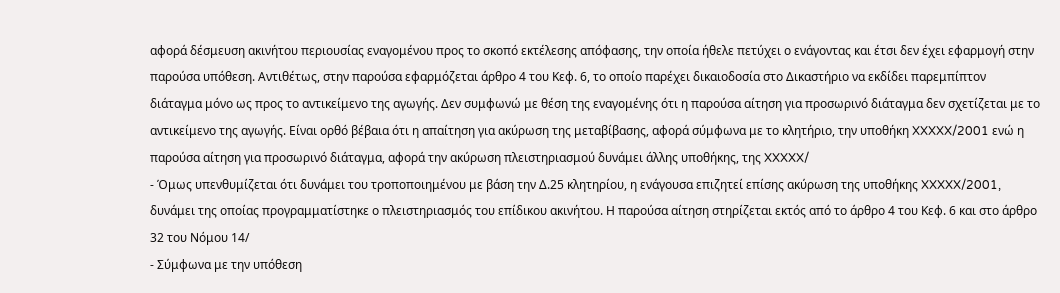αφορά δέσμευση ακινήτου περιουσίας εναγομένου προς το σκοπό εκτέλεσης απόφασης, την οποία ήθελε πετύχει ο ενάγοντας και έτσι δεν έχει εφαρμογή στην παρούσα υπόθεση. Αντιθέτως, στην παρούσα εφαρμόζεται άρθρο 4 του Κεφ. 6, το οποίο παρέχει δικαιοδοσία στο Δικαστήριο να εκδίδει παρεμπίπτον διάταγμα μόνο ως προς το αντικείμενο της αγωγής. Δεν συμφωνώ με θέση της εναγομένης ότι η παρούσα αίτηση για προσωρινό διάταγμα δεν σχετίζεται με το αντικείμενο της αγωγής. Είναι ορθό βέβαια ότι η απαίτηση για ακύρωση της μεταβίβασης, αφορά σύμφωνα με το κλητήριο, την υποθήκη XXXXX/2001 ενώ η παρούσα αίτηση για προσωρινό διάταγμα, αφορά την ακύρωση πλειστηριασμού δυνάμει άλλης υποθήκης, της XXXXX/
- Όμως υπενθυμίζεται ότι δυνάμει του τροποποιημένου με βάση την Δ.25 κλητηρίου, η ενάγουσα επιζητεί επίσης ακύρωση της υποθήκης XXXXX/2001, δυνάμει της οποίας προγραμματίστηκε ο πλειστηριασμός του επίδικου ακινήτου. Η παρούσα αίτηση στηρίζεται εκτός από το άρθρο 4 του Κεφ. 6 και στο άρθρο 32 του Νόμου 14/
- Σύμφωνα με την υπόθεση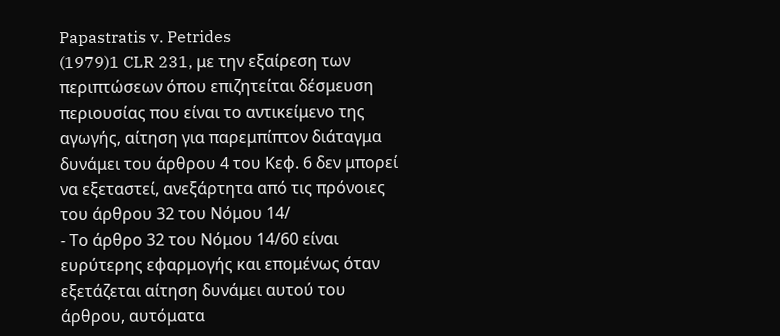Papastratis v. Petrides
(1979)1 CLR 231, με την εξαίρεση των περιπτώσεων όπου επιζητείται δέσμευση περιουσίας που είναι το αντικείμενο της αγωγής, αίτηση για παρεμπίπτον διάταγμα δυνάμει του άρθρου 4 του Κεφ. 6 δεν μπορεί να εξεταστεί, ανεξάρτητα από τις πρόνοιες του άρθρου 32 του Νόμου 14/
- Το άρθρο 32 του Νόμου 14/60 είναι ευρύτερης εφαρμογής και επομένως όταν εξετάζεται αίτηση δυνάμει αυτού του άρθρου, αυτόματα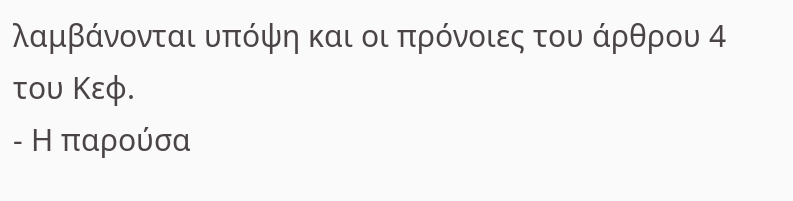λαμβάνονται υπόψη και οι πρόνοιες του άρθρου 4 του Κεφ.
- Η παρούσα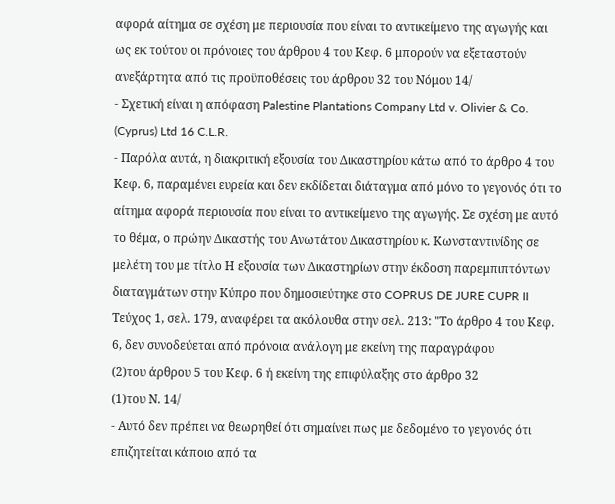αφορά αίτημα σε σχέση με περιουσία που είναι το αντικείμενο της αγωγής και ως εκ τούτου οι πρόνοιες του άρθρου 4 του Κεφ. 6 μπορούν να εξεταστούν ανεξάρτητα από τις προϋποθέσεις του άρθρου 32 του Νόμου 14/
- Σχετική είναι η απόφαση Palestine Plantations Company Ltd v. Olivier & Co. (Cyprus) Ltd 16 C.L.R.
- Παρόλα αυτά, η διακριτική εξουσία του Δικαστηρίου κάτω από το άρθρο 4 του Κεφ. 6, παραμένει ευρεία και δεν εκδίδεται διάταγμα από μόνο το γεγονός ότι το αίτημα αφορά περιουσία που είναι το αντικείμενο της αγωγής. Σε σχέση με αυτό το θέμα, ο πρώην Δικαστής του Ανωτάτου Δικαστηρίου κ. Κωνσταντινίδης σε μελέτη του με τίτλο Η εξουσία των Δικαστηρίων στην έκδοση παρεμπιπτόντων διαταγμάτων στην Κύπρο που δημοσιεύτηκε στο COPRUS DE JURE CUPR II Τεύχος 1, σελ. 179, αναφέρει τα ακόλουθα στην σελ. 213: "Το άρθρο 4 του Κεφ. 6, δεν συνοδεύεται από πρόνοια ανάλογη με εκείνη της παραγράφου
(2)του άρθρου 5 του Κεφ. 6 ή εκείνη της επιφύλαξης στο άρθρο 32
(1)του Ν. 14/
- Αυτό δεν πρέπει να θεωρηθεί ότι σημαίνει πως με δεδομένο το γεγονός ότι επιζητείται κάποιο από τα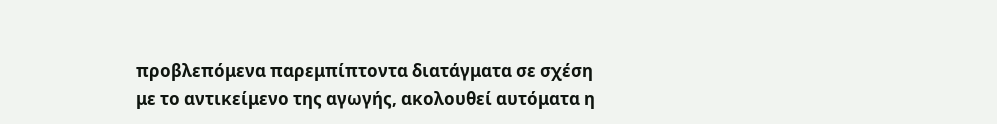προβλεπόμενα παρεμπίπτοντα διατάγματα σε σχέση με το αντικείμενο της αγωγής, ακολουθεί αυτόματα η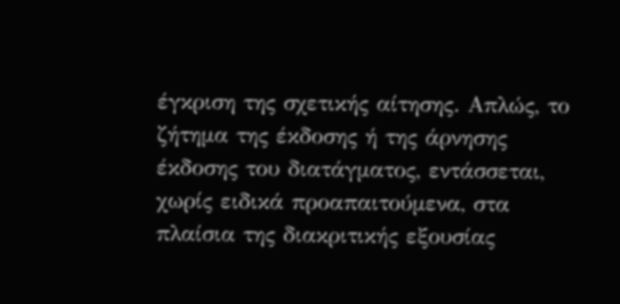έγκριση της σχετικής αίτησης. Απλώς, το ζήτημα της έκδοσης ή της άρνησης έκδοσης του διατάγματος, εντάσσεται, χωρίς ειδικά προαπαιτούμενα, στα πλαίσια της διακριτικής εξουσίας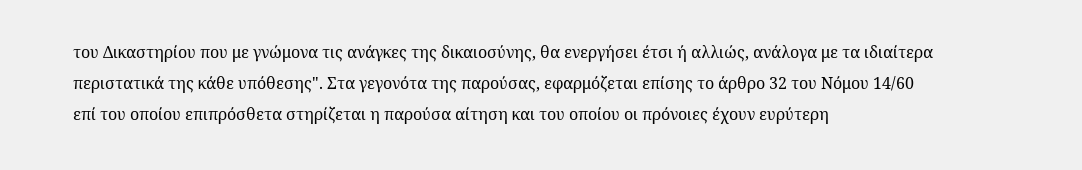του Δικαστηρίου που με γνώμονα τις ανάγκες της δικαιοσύνης, θα ενεργήσει έτσι ή αλλιώς, ανάλογα με τα ιδιαίτερα περιστατικά της κάθε υπόθεσης". Στα γεγονότα της παρούσας, εφαρμόζεται επίσης το άρθρο 32 του Νόμου 14/60 επί του οποίου επιπρόσθετα στηρίζεται η παρούσα αίτηση και του οποίου οι πρόνοιες έχουν ευρύτερη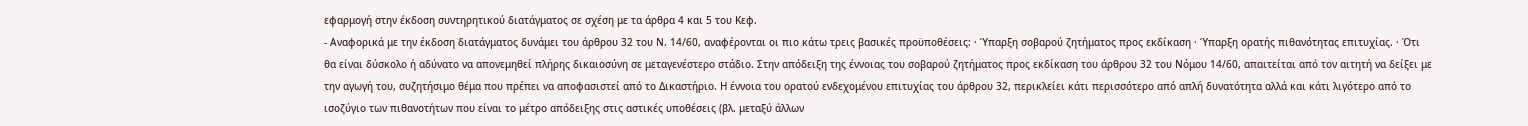εφαρμογή στην έκδοση συντηρητικού διατάγματος σε σχέση με τα άρθρα 4 και 5 του Κεφ.
- Αναφορικά με την έκδοση διατάγματος δυνάμει του άρθρου 32 του Ν. 14/60, αναφέρονται οι πιο κάτω τρεις βασικές προϋποθέσεις: · Ύπαρξη σοβαρού ζητήματος προς εκδίκαση · Ύπαρξη ορατής πιθανότητας επιτυχίας. · Ότι θα είναι δύσκολο ή αδύνατο να απονεμηθεί πλήρης δικαιοσύνη σε μεταγενέστερο στάδιο. Στην απόδειξη της έννοιας του σοβαρού ζητήματος προς εκδίκαση του άρθρου 32 του Νόμου 14/60, απαιτείται από τον αιτητή να δείξει με την αγωγή του, συζητήσιμο θέμα που πρέπει να αποφασιστεί από το Δικαστήριο. Η έννοια του ορατού ενδεχομένου επιτυχίας του άρθρου 32, περικλείει κάτι περισσότερο από απλή δυνατότητα αλλά και κάτι λιγότερο από το ισοζύγιο των πιθανοτήτων που είναι το μέτρο απόδειξης στις αστικές υποθέσεις (βλ. μεταξύ άλλων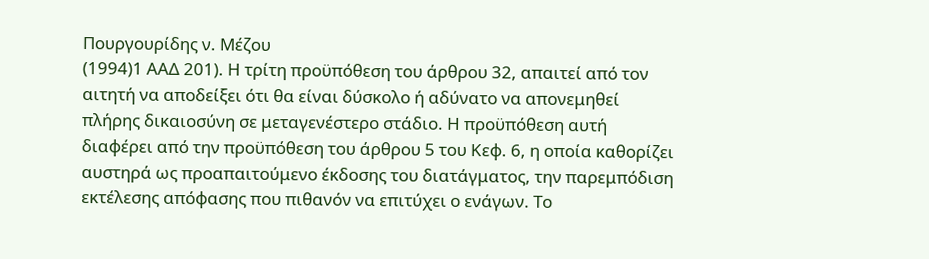Πουργουρίδης ν. Μέζου
(1994)1 ΑΑΔ 201). Η τρίτη προϋπόθεση του άρθρου 32, απαιτεί από τον αιτητή να αποδείξει ότι θα είναι δύσκολο ή αδύνατο να απονεμηθεί πλήρης δικαιοσύνη σε μεταγενέστερο στάδιο. Η προϋπόθεση αυτή διαφέρει από την προϋπόθεση του άρθρου 5 του Κεφ. 6, η οποία καθορίζει αυστηρά ως προαπαιτούμενο έκδοσης του διατάγματος, την παρεμπόδιση εκτέλεσης απόφασης που πιθανόν να επιτύχει ο ενάγων. Το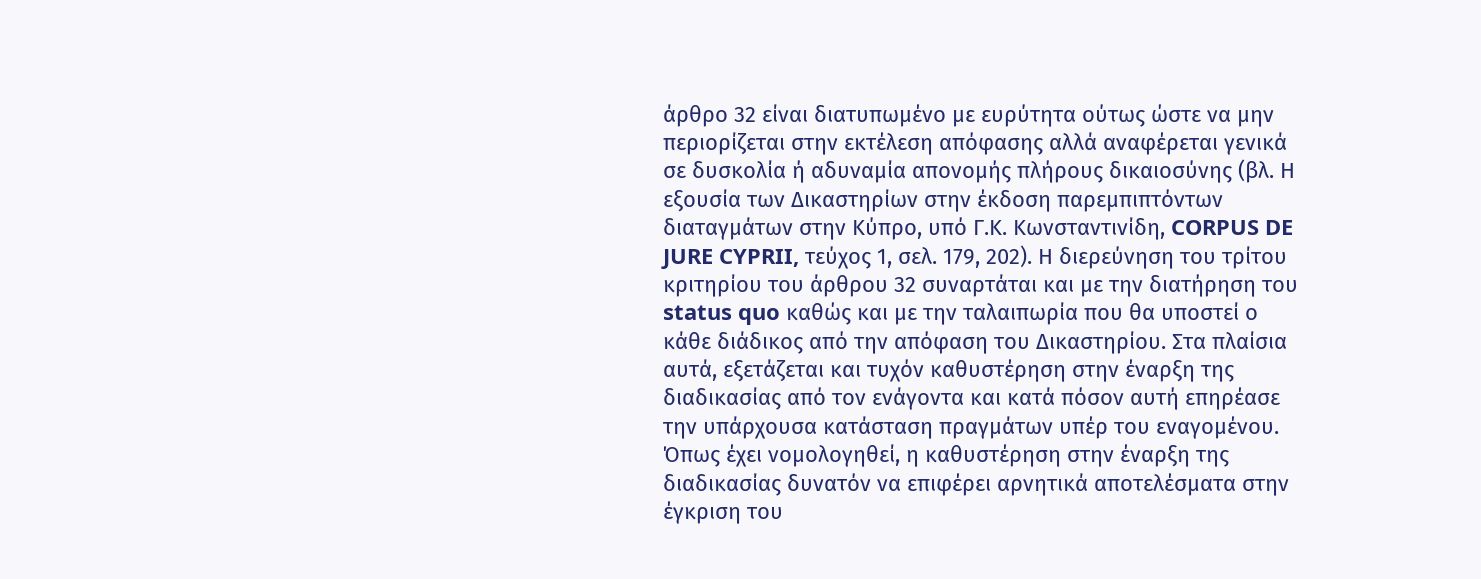άρθρο 32 είναι διατυπωμένο με ευρύτητα ούτως ώστε να μην περιορίζεται στην εκτέλεση απόφασης αλλά αναφέρεται γενικά σε δυσκολία ή αδυναμία απονομής πλήρους δικαιοσύνης (βλ. Η εξουσία των Δικαστηρίων στην έκδοση παρεμπιπτόντων διαταγμάτων στην Κύπρο, υπό Γ.Κ. Κωνσταντινίδη, CORPUS DE JURE CYPRII, τεύχος 1, σελ. 179, 202). Η διερεύνηση του τρίτου κριτηρίου του άρθρου 32 συναρτάται και με την διατήρηση του status quo καθώς και με την ταλαιπωρία που θα υποστεί ο κάθε διάδικος από την απόφαση του Δικαστηρίου. Στα πλαίσια αυτά, εξετάζεται και τυχόν καθυστέρηση στην έναρξη της διαδικασίας από τον ενάγοντα και κατά πόσον αυτή επηρέασε την υπάρχουσα κατάσταση πραγμάτων υπέρ του εναγομένου. Όπως έχει νομολογηθεί, η καθυστέρηση στην έναρξη της διαδικασίας δυνατόν να επιφέρει αρνητικά αποτελέσματα στην έγκριση του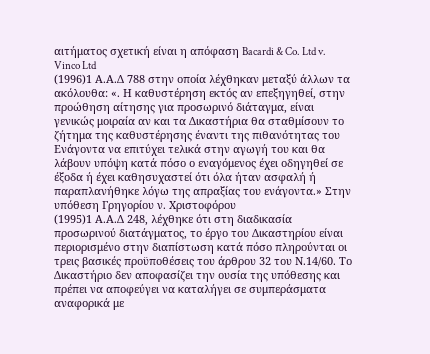αιτήματος σχετική είναι η απόφαση Bacardi & Co. Ltd v. Vinco Ltd
(1996)1 Α.Α.Δ 788 στην οποία λέχθηκαν μεταξύ άλλων τα ακόλουθα: «. Η καθυστέρηση εκτός αν επεξηγηθεί, στην προώθηση αίτησης για προσωρινό διάταγμα, είναι γενικώς μοιραία αν και τα Δικαστήρια θα σταθμίσουν το ζήτημα της καθυστέρησης έναντι της πιθανότητας του Ενάγοντα να επιτύχει τελικά στην αγωγή του και θα λάβουν υπόψη κατά πόσο ο εναγόμενος έχει οδηγηθεί σε έξοδα ή έχει καθησυχαστεί ότι όλα ήταν ασφαλή ή παραπλανήθηκε λόγω της απραξίας του ενάγοντα.» Στην υπόθεση Γρηγορίου ν. Χριστοφόρου
(1995)1 Α.Α.Δ 248, λέχθηκε ότι στη διαδικασία προσωρινού διατάγματος, το έργο του Δικαστηρίου είναι περιορισμένο στην διαπίστωση κατά πόσο πληρούνται οι τρεις βασικές προϋποθέσεις του άρθρου 32 του Ν.14/60. Το Δικαστήριο δεν αποφασίζει την ουσία της υπόθεσης και πρέπει να αποφεύγει να καταλήγει σε συμπεράσματα αναφορικά με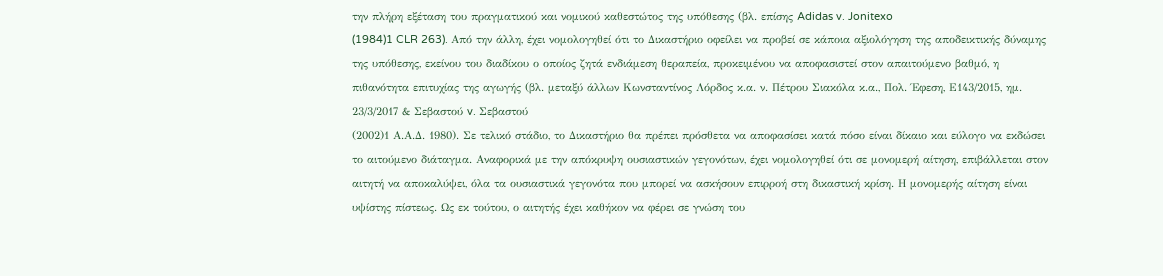την πλήρη εξέταση του πραγματικού και νομικού καθεστώτος της υπόθεσης (βλ. επίσης Adidas v. Jonitexo
(1984)1 CLR 263). Από την άλλη, έχει νομολογηθεί ότι το Δικαστήριο οφείλει να προβεί σε κάποια αξιολόγηση της αποδεικτικής δύναμης της υπόθεσης, εκείνου του διαδίκου ο οποίος ζητά ενδιάμεση θεραπεία, προκειμένου να αποφασιστεί στον απαιτούμενο βαθμό, η πιθανότητα επιτυχίας της αγωγής (βλ. μεταξύ άλλων Κωνσταντίνος Λόρδος κ.α. ν. Πέτρου Σιακόλα κ.α., Πολ. Έφεση, Ε143/2015, ημ. 23/3/2017 & Σεβαστού v. Σεβαστού
(2002)1 Α.Α.Δ. 1980). Σε τελικό στάδιο, το Δικαστήριο θα πρέπει πρόσθετα να αποφασίσει κατά πόσο είναι δίκαιο και εύλογο να εκδώσει το αιτούμενο διάταγμα. Αναφορικά με την απόκρυψη ουσιαστικών γεγονότων, έχει νομολογηθεί ότι σε μονομερή αίτηση, επιβάλλεται στον αιτητή να αποκαλύψει, όλα τα ουσιαστικά γεγονότα που μπορεί να ασκήσουν επιρροή στη δικαστική κρίση. Η μονομερής αίτηση είναι υψίστης πίστεως. Ως εκ τούτου, ο αιτητής έχει καθήκον να φέρει σε γνώση του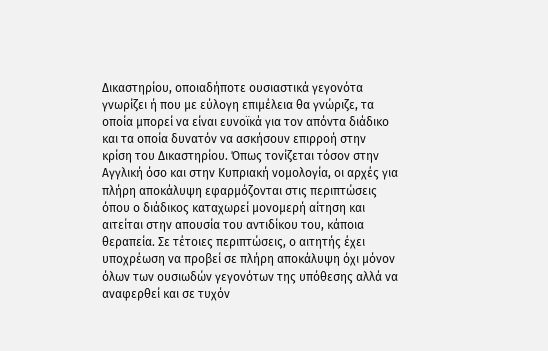Δικαστηρίου, οποιαδήποτε ουσιαστικά γεγονότα γνωρίζει ή που με εύλογη επιμέλεια θα γνώριζε, τα οποία μπορεί να είναι ευνοϊκά για τον απόντα διάδικο και τα οποία δυνατόν να ασκήσουν επιρροή στην κρίση του Δικαστηρίου. Όπως τονίζεται τόσον στην Αγγλική όσο και στην Κυπριακή νομολογία, οι αρχές για πλήρη αποκάλυψη εφαρμόζονται στις περιπτώσεις όπου ο διάδικος καταχωρεί μονομερή αίτηση και αιτείται στην απουσία του αντιδίκου του, κάποια θεραπεία. Σε τέτοιες περιπτώσεις, ο αιτητής έχει υποχρέωση να προβεί σε πλήρη αποκάλυψη όχι μόνον όλων των ουσιωδών γεγονότων της υπόθεσης αλλά να αναφερθεί και σε τυχόν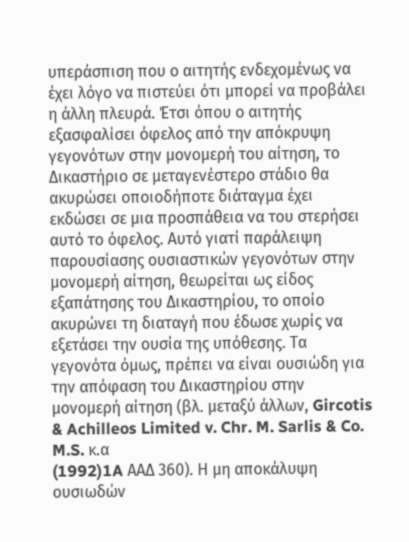υπεράσπιση που ο αιτητής ενδεχομένως να έχει λόγο να πιστεύει ότι μπορεί να προβάλει η άλλη πλευρά. Έτσι όπου ο αιτητής εξασφαλίσει όφελος από την απόκρυψη γεγονότων στην μονομερή του αίτηση, το Δικαστήριο σε μεταγενέστερο στάδιο θα ακυρώσει οποιοδήποτε διάταγμα έχει εκδώσει σε μια προσπάθεια να του στερήσει αυτό το όφελος. Αυτό γιατί παράλειψη παρουσίασης ουσιαστικών γεγονότων στην μονομερή αίτηση, θεωρείται ως είδος εξαπάτησης του Δικαστηρίου, το οποίο ακυρώνει τη διαταγή που έδωσε χωρίς να εξετάσει την ουσία της υπόθεσης. Τα γεγονότα όμως, πρέπει να είναι ουσιώδη για την απόφαση του Δικαστηρίου στην μονομερή αίτηση (βλ. μεταξύ άλλων, Gircotis & Achilleos Limited v. Chr. M. Sarlis & Co. M.S. κ.α
(1992)1A ΑΑΔ 360). Η μη αποκάλυψη ουσιωδών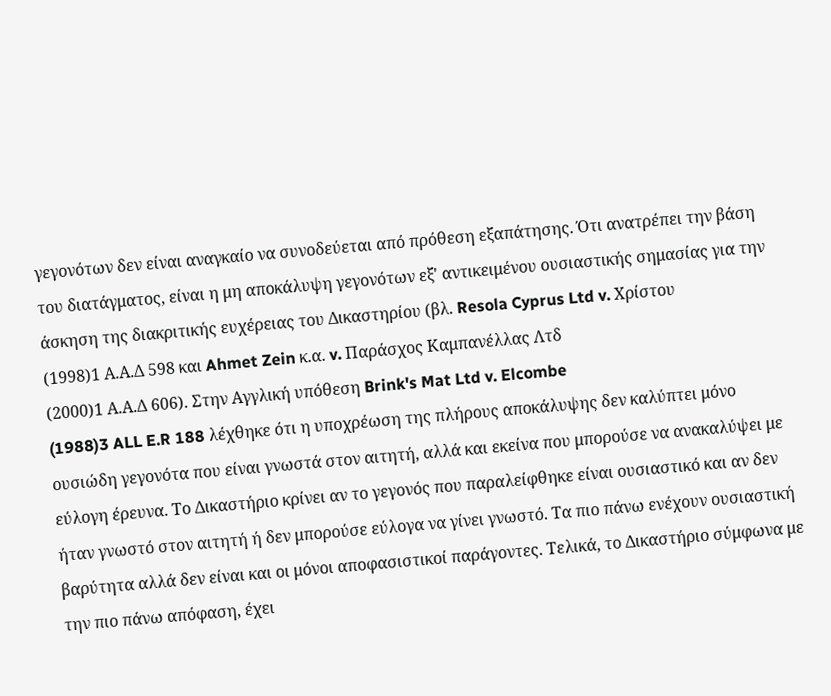γεγονότων δεν είναι αναγκαίο να συνοδεύεται από πρόθεση εξαπάτησης. Ότι ανατρέπει την βάση του διατάγματος, είναι η μη αποκάλυψη γεγονότων εξ' αντικειμένου ουσιαστικής σημασίας για την άσκηση της διακριτικής ευχέρειας του Δικαστηρίου (βλ. Resola Cyprus Ltd v. Χρίστου
(1998)1 Α.Α.Δ 598 και Ahmet Zein κ.α. v. Παράσχος Καμπανέλλας Λτδ
(2000)1 Α.Α.Δ 606). Στην Αγγλική υπόθεση Brink's Mat Ltd v. Elcombe
(1988)3 ALL E.R 188 λέχθηκε ότι η υποχρέωση της πλήρους αποκάλυψης δεν καλύπτει μόνο ουσιώδη γεγονότα που είναι γνωστά στον αιτητή, αλλά και εκείνα που μπορούσε να ανακαλύψει με εύλογη έρευνα. Το Δικαστήριο κρίνει αν το γεγονός που παραλείφθηκε είναι ουσιαστικό και αν δεν ήταν γνωστό στον αιτητή ή δεν μπορούσε εύλογα να γίνει γνωστό. Τα πιο πάνω ενέχουν ουσιαστική βαρύτητα αλλά δεν είναι και οι μόνοι αποφασιστικοί παράγοντες. Τελικά, το Δικαστήριο σύμφωνα με την πιο πάνω απόφαση, έχει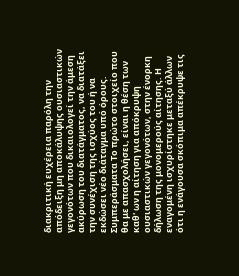διακριτική ευχέρεια παρόλη την απόδειξη μη αποκάλυψης ουσιαστικών γεγονότων που δικαιολογεί την άμεση ακύρωση του διατάγματος, να διατάξει την συνέχιση της ισχύος του ή να εκδώσει νέο διάταγμα υπό όρους. Συμπεράσματα Το πρώτο στοιχείο που θα με απασχολήσει, είναι η θέση των καθ' ων η αίτηση για απόκρυψη ουσιαστικών γεγονότων, στην ένορκη δήλωση της μονομερούς αίτησης. Η εναγομένη ισχυρίστηκε μεταξύ άλλων ότι η ενάγουσα σκόπιμα απέκρυψε τις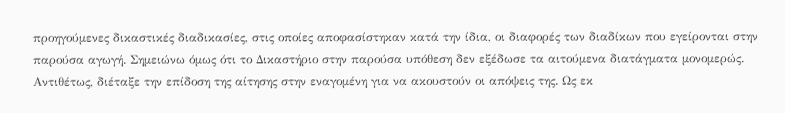προηγούμενες δικαστικές διαδικασίες, στις οποίες αποφασίστηκαν κατά την ίδια, οι διαφορές των διαδίκων που εγείρονται στην παρούσα αγωγή. Σημειώνω όμως ότι το Δικαστήριο στην παρούσα υπόθεση δεν εξέδωσε τα αιτούμενα διατάγματα μονομερώς. Αντιθέτως, διέταξε την επίδοση της αίτησης στην εναγομένη για να ακουστούν οι απόψεις της. Ως εκ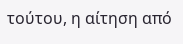τούτου, η αίτηση από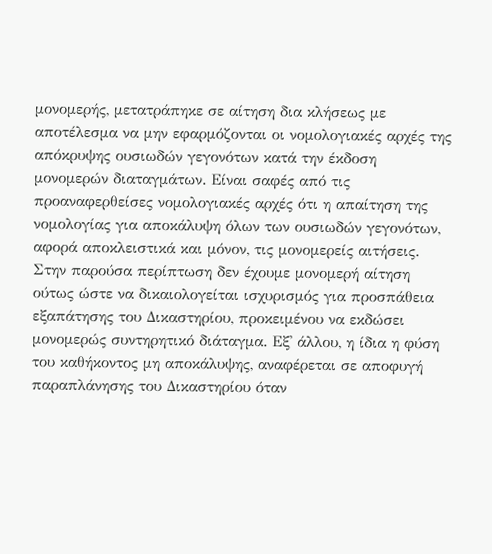μονομερής, μετατράπηκε σε αίτηση δια κλήσεως με αποτέλεσμα να μην εφαρμόζονται οι νομολογιακές αρχές της απόκρυψης ουσιωδών γεγονότων κατά την έκδοση μονομερών διαταγμάτων. Είναι σαφές από τις προαναφερθείσες νομολογιακές αρχές ότι η απαίτηση της νομολογίας για αποκάλυψη όλων των ουσιωδών γεγονότων, αφορά αποκλειστικά και μόνον, τις μονομερείς αιτήσεις. Στην παρούσα περίπτωση δεν έχουμε μονομερή αίτηση ούτως ώστε να δικαιολογείται ισχυρισμός για προσπάθεια εξαπάτησης του Δικαστηρίου, προκειμένου να εκδώσει μονομερώς συντηρητικό διάταγμα. Εξ' άλλου, η ίδια η φύση του καθήκοντος μη αποκάλυψης, αναφέρεται σε αποφυγή παραπλάνησης του Δικαστηρίου όταν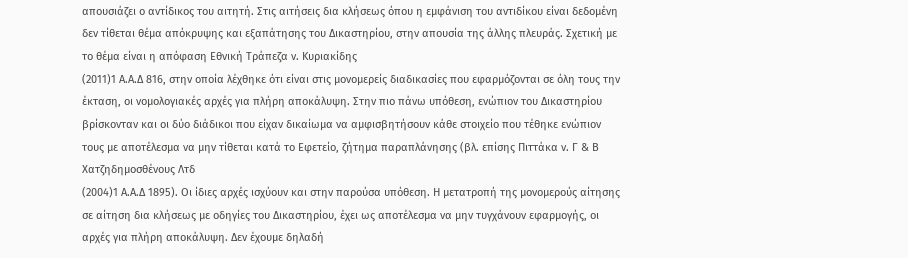απουσιάζει ο αντίδικος του αιτητή. Στις αιτήσεις δια κλήσεως όπου η εμφάνιση του αντιδίκου είναι δεδομένη δεν τίθεται θέμα απόκρυψης και εξαπάτησης του Δικαστηρίου, στην απουσία της άλλης πλευράς. Σχετική με το θέμα είναι η απόφαση Εθνική Τράπεζα ν. Κυριακίδης
(2011)1 Α.Α.Δ 816, στην οποία λέχθηκε ότι είναι στις μονομερείς διαδικασίες που εφαρμόζονται σε όλη τους την έκταση, οι νομολογιακές αρχές για πλήρη αποκάλυψη. Στην πιο πάνω υπόθεση, ενώπιον του Δικαστηρίου βρίσκονταν και οι δύο διάδικοι που είχαν δικαίωμα να αμφισβητήσουν κάθε στοιχείο που τέθηκε ενώπιον τους με αποτέλεσμα να μην τίθεται κατά το Εφετείο, ζήτημα παραπλάνησης (βλ. επίσης Πιττάκα ν. Γ & Β Χατζηδημοσθένους Λτδ
(2004)1 Α.Α.Δ 1895). Οι ίδιες αρχές ισχύουν και στην παρούσα υπόθεση. Η μετατροπή της μονομερούς αίτησης σε αίτηση δια κλήσεως με οδηγίες του Δικαστηρίου, έχει ως αποτέλεσμα να μην τυγχάνουν εφαρμογής, οι αρχές για πλήρη αποκάλυψη. Δεν έχουμε δηλαδή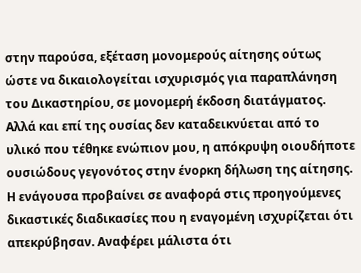στην παρούσα, εξέταση μονομερούς αίτησης ούτως ώστε να δικαιολογείται ισχυρισμός για παραπλάνηση του Δικαστηρίου, σε μονομερή έκδοση διατάγματος. Αλλά και επί της ουσίας δεν καταδεικνύεται από το υλικό που τέθηκε ενώπιον μου, η απόκρυψη οιουδήποτε ουσιώδους γεγονότος στην ένορκη δήλωση της αίτησης. Η ενάγουσα προβαίνει σε αναφορά στις προηγούμενες δικαστικές διαδικασίες που η εναγομένη ισχυρίζεται ότι απεκρύβησαν. Αναφέρει μάλιστα ότι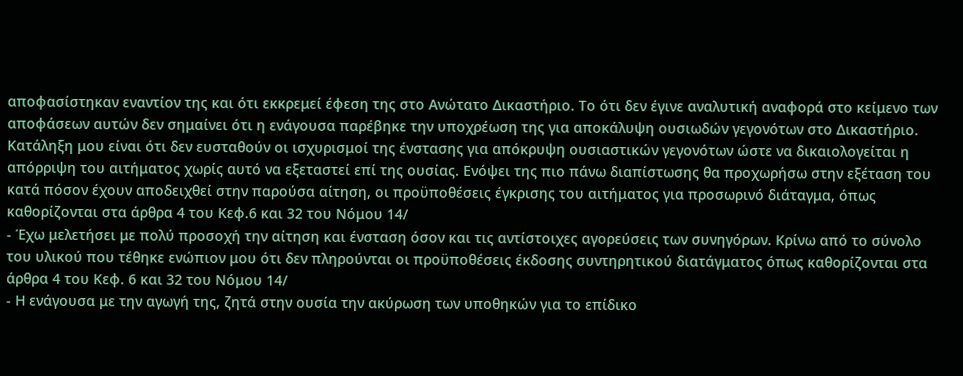αποφασίστηκαν εναντίον της και ότι εκκρεμεί έφεση της στο Ανώτατο Δικαστήριο. Το ότι δεν έγινε αναλυτική αναφορά στο κείμενο των αποφάσεων αυτών δεν σημαίνει ότι η ενάγουσα παρέβηκε την υποχρέωση της για αποκάλυψη ουσιωδών γεγονότων στο Δικαστήριο. Κατάληξη μου είναι ότι δεν ευσταθούν οι ισχυρισμοί της ένστασης για απόκρυψη ουσιαστικών γεγονότων ώστε να δικαιολογείται η απόρριψη του αιτήματος χωρίς αυτό να εξεταστεί επί της ουσίας. Ενόψει της πιο πάνω διαπίστωσης θα προχωρήσω στην εξέταση του κατά πόσον έχουν αποδειχθεί στην παρούσα αίτηση, οι προϋποθέσεις έγκρισης του αιτήματος για προσωρινό διάταγμα, όπως καθορίζονται στα άρθρα 4 του Κεφ.6 και 32 του Νόμου 14/
- Έχω μελετήσει με πολύ προσοχή την αίτηση και ένσταση όσον και τις αντίστοιχες αγορεύσεις των συνηγόρων. Κρίνω από το σύνολο του υλικού που τέθηκε ενώπιον μου ότι δεν πληρούνται οι προϋποθέσεις έκδοσης συντηρητικού διατάγματος όπως καθορίζονται στα άρθρα 4 του Κεφ. 6 και 32 του Νόμου 14/
- Η ενάγουσα με την αγωγή της, ζητά στην ουσία την ακύρωση των υποθηκών για το επίδικο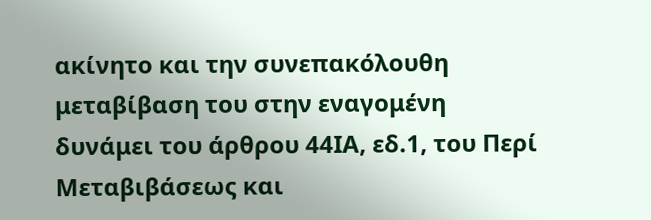ακίνητο και την συνεπακόλουθη μεταβίβαση του στην εναγομένη δυνάμει του άρθρου 44ΙΑ, εδ.1, του Περί Μεταβιβάσεως και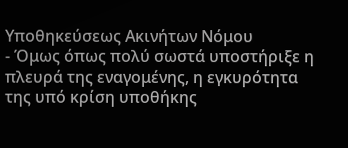Υποθηκεύσεως Ακινήτων Νόμου
- Όμως όπως πολύ σωστά υποστήριξε η πλευρά της εναγομένης, η εγκυρότητα της υπό κρίση υποθήκης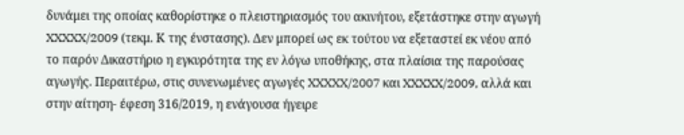δυνάμει της οποίας καθορίστηκε ο πλειστηριασμός του ακινήτου, εξετάστηκε στην αγωγή XXXXX/2009 (τεκμ. Κ της ένστασης). Δεν μπορεί ως εκ τούτου να εξεταστεί εκ νέου από το παρόν Δικαστήριο η εγκυρότητα της εν λόγω υποθήκης, στα πλαίσια της παρούσας αγωγής. Περαιτέρω, στις συνενωμένες αγωγές XXXXX/2007 και XXXXX/2009, αλλά και στην αίτηση- έφεση 316/2019, η ενάγουσα ήγειρε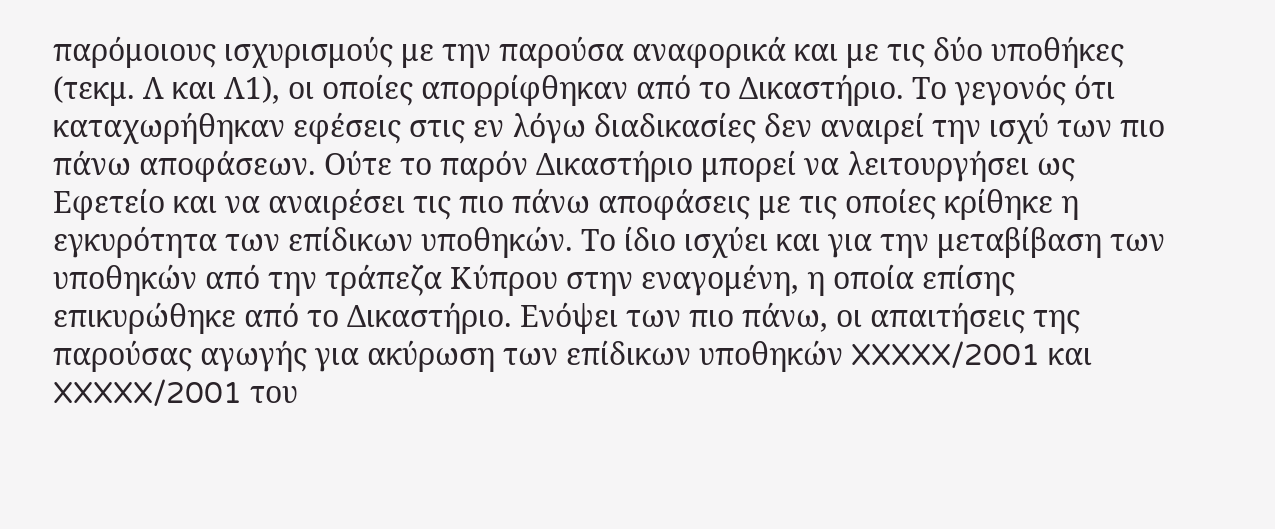παρόμοιους ισχυρισμούς με την παρούσα αναφορικά και με τις δύο υποθήκες (τεκμ. Λ και Λ1), οι οποίες απορρίφθηκαν από το Δικαστήριο. Το γεγονός ότι καταχωρήθηκαν εφέσεις στις εν λόγω διαδικασίες δεν αναιρεί την ισχύ των πιο πάνω αποφάσεων. Ούτε το παρόν Δικαστήριο μπορεί να λειτουργήσει ως Εφετείο και να αναιρέσει τις πιο πάνω αποφάσεις με τις οποίες κρίθηκε η εγκυρότητα των επίδικων υποθηκών. Το ίδιο ισχύει και για την μεταβίβαση των υποθηκών από την τράπεζα Κύπρου στην εναγομένη, η οποία επίσης επικυρώθηκε από το Δικαστήριο. Ενόψει των πιο πάνω, οι απαιτήσεις της παρούσας αγωγής για ακύρωση των επίδικων υποθηκών XXXXX/2001 και XXXXX/2001 του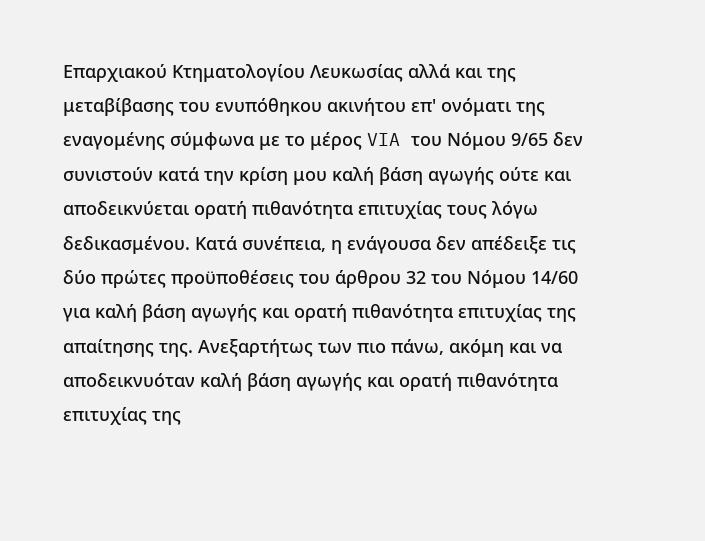Επαρχιακού Κτηματολογίου Λευκωσίας αλλά και της μεταβίβασης του ενυπόθηκου ακινήτου επ' ονόματι της εναγομένης σύμφωνα με το μέρος VIA του Νόμου 9/65 δεν συνιστούν κατά την κρίση μου καλή βάση αγωγής ούτε και αποδεικνύεται ορατή πιθανότητα επιτυχίας τους λόγω δεδικασμένου. Κατά συνέπεια, η ενάγουσα δεν απέδειξε τις δύο πρώτες προϋποθέσεις του άρθρου 32 του Νόμου 14/60 για καλή βάση αγωγής και ορατή πιθανότητα επιτυχίας της απαίτησης της. Ανεξαρτήτως των πιο πάνω, ακόμη και να αποδεικνυόταν καλή βάση αγωγής και ορατή πιθανότητα επιτυχίας της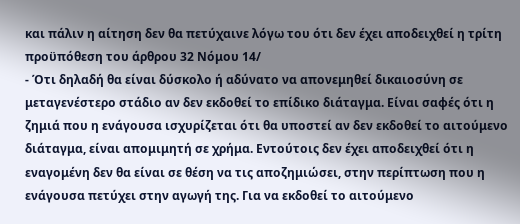και πάλιν η αίτηση δεν θα πετύχαινε λόγω του ότι δεν έχει αποδειχθεί η τρίτη προϋπόθεση του άρθρου 32 Νόμου 14/
- Ότι δηλαδή θα είναι δύσκολο ή αδύνατο να απονεμηθεί δικαιοσύνη σε μεταγενέστερο στάδιο αν δεν εκδοθεί το επίδικο διάταγμα. Είναι σαφές ότι η ζημιά που η ενάγουσα ισχυρίζεται ότι θα υποστεί αν δεν εκδοθεί το αιτούμενο διάταγμα, είναι απομιμητή σε χρήμα. Εντούτοις δεν έχει αποδειχθεί ότι η εναγομένη δεν θα είναι σε θέση να τις αποζημιώσει, στην περίπτωση που η ενάγουσα πετύχει στην αγωγή της. Για να εκδοθεί το αιτούμενο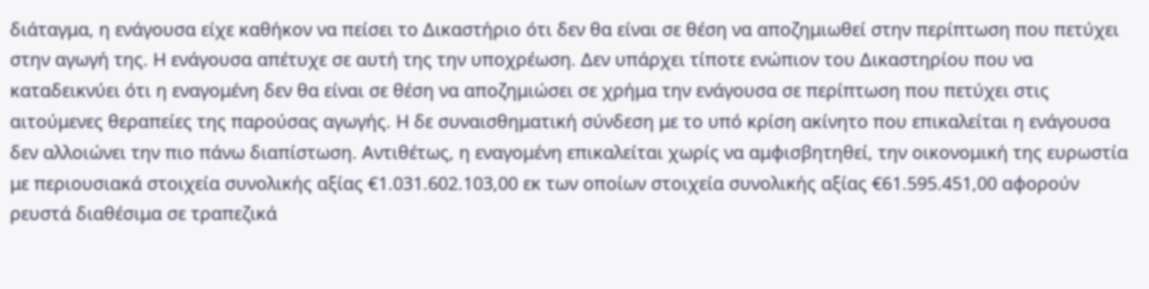διάταγμα, η ενάγουσα είχε καθήκον να πείσει το Δικαστήριο ότι δεν θα είναι σε θέση να αποζημιωθεί στην περίπτωση που πετύχει στην αγωγή της. Η ενάγουσα απέτυχε σε αυτή της την υποχρέωση. Δεν υπάρχει τίποτε ενώπιον του Δικαστηρίου που να καταδεικνύει ότι η εναγομένη δεν θα είναι σε θέση να αποζημιώσει σε χρήμα την ενάγουσα σε περίπτωση που πετύχει στις αιτούμενες θεραπείες της παρούσας αγωγής. Η δε συναισθηματική σύνδεση με το υπό κρίση ακίνητο που επικαλείται η ενάγουσα δεν αλλοιώνει την πιο πάνω διαπίστωση. Αντιθέτως, η εναγομένη επικαλείται χωρίς να αμφισβητηθεί, την οικονομική της ευρωστία με περιουσιακά στοιχεία συνολικής αξίας €1.031.602.103,00 εκ των οποίων στοιχεία συνολικής αξίας €61.595.451,00 αφορούν ρευστά διαθέσιμα σε τραπεζικά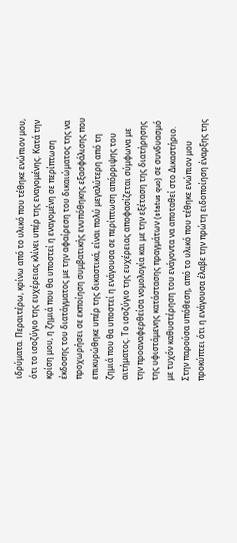ιδρύματα. Περαιτέρω, κρίνω από το υλικό που τέθηκε ενώπιον μου, ότι το ισοζύγιο της ευχέρειας κλίνει υπέρ της εναγομένης. Κατά την κρίση μου, η ζημιά που θα υποστεί η εναγομένη σε περίπτωση έκδοσης του διατάγματος με την αφαίρεση του δικαιώματος της να προχωρήσει σε εκποίηση συμβατικής ενυπόθηκης εξασφάλισης που επικυρώθηκε υπέρ της δικαστικά, είναι πολύ μεγαλύτερη από τη ζημιά που θα υποστεί η ενάγουσα σε περίπτωση απόρριψης του αιτήματος. Το ισοζύγιο της ευχέρειας αποφασίζεται σύμφωνα με την προαναφερθείσα νομολογία και με την εξέταση της διατήρησης της υφιστάμενης κατάστασης πραγμάτων (status quo) σε συνδυασμό με τυχόν καθυστέρηση του ενάγοντα να αποταθεί στο Δικαστήριο. Στην παρούσα υπόθεση, από το υλικό που τέθηκε ενώπιον μου προκύπτει ότι η ενάγουσα έλαβε την πρώτη ειδοποίηση έναρξης της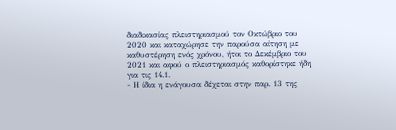διαδικασίας πλειστηριασμού τον Οκτώβριο του 2020 και καταχώρησε την παρούσα αίτηση με καθυστέρηση ενός χρόνου, ήτοι το Δεκέμβριο του 2021 και αφού ο πλειστηριασμός καθορίστηκε ήδη για τις 14.1.
- Η ίδια η ενάγουσα δέχεται στην παρ. 13 της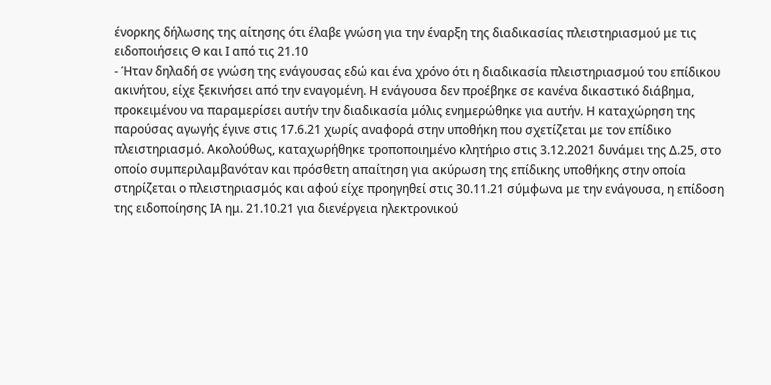ένορκης δήλωσης της αίτησης ότι έλαβε γνώση για την έναρξη της διαδικασίας πλειστηριασμού με τις ειδοποιήσεις Θ και Ι από τις 21.10
- Ήταν δηλαδή σε γνώση της ενάγουσας εδώ και ένα χρόνο ότι η διαδικασία πλειστηριασμού του επίδικου ακινήτου, είχε ξεκινήσει από την εναγομένη. Η ενάγουσα δεν προέβηκε σε κανένα δικαστικό διάβημα, προκειμένου να παραμερίσει αυτήν την διαδικασία μόλις ενημερώθηκε για αυτήν. Η καταχώρηση της παρούσας αγωγής έγινε στις 17.6.21 χωρίς αναφορά στην υποθήκη που σχετίζεται με τον επίδικο πλειστηριασμό. Ακολούθως, καταχωρήθηκε τροποποιημένο κλητήριο στις 3.12.2021 δυνάμει της Δ.25, στο οποίο συμπεριλαμβανόταν και πρόσθετη απαίτηση για ακύρωση της επίδικης υποθήκης στην οποία στηρίζεται ο πλειστηριασμός και αφού είχε προηγηθεί στις 30.11.21 σύμφωνα με την ενάγουσα, η επίδοση της ειδοποίησης ΙΑ ημ. 21.10.21 για διενέργεια ηλεκτρονικού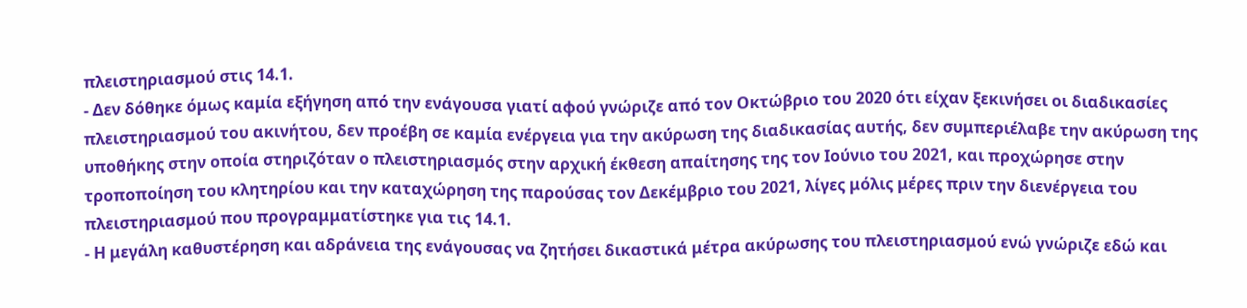πλειστηριασμού στις 14.1.
- Δεν δόθηκε όμως καμία εξήγηση από την ενάγουσα γιατί αφού γνώριζε από τον Οκτώβριο του 2020 ότι είχαν ξεκινήσει οι διαδικασίες πλειστηριασμού του ακινήτου, δεν προέβη σε καμία ενέργεια για την ακύρωση της διαδικασίας αυτής, δεν συμπεριέλαβε την ακύρωση της υποθήκης στην οποία στηριζόταν ο πλειστηριασμός στην αρχική έκθεση απαίτησης της τον Ιούνιο του 2021, και προχώρησε στην τροποποίηση του κλητηρίου και την καταχώρηση της παρούσας τον Δεκέμβριο του 2021, λίγες μόλις μέρες πριν την διενέργεια του πλειστηριασμού που προγραμματίστηκε για τις 14.1.
- Η μεγάλη καθυστέρηση και αδράνεια της ενάγουσας να ζητήσει δικαστικά μέτρα ακύρωσης του πλειστηριασμού ενώ γνώριζε εδώ και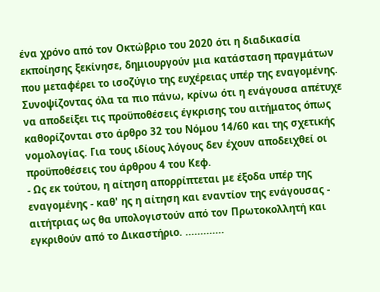ένα χρόνο από τον Οκτώβριο του 2020 ότι η διαδικασία εκποίησης ξεκίνησε, δημιουργούν μια κατάσταση πραγμάτων που μεταφέρει το ισοζύγιο της ευχέρειας υπέρ της εναγομένης. Συνοψίζοντας όλα τα πιο πάνω, κρίνω ότι η ενάγουσα απέτυχε να αποδείξει τις προϋποθέσεις έγκρισης του αιτήματος όπως καθορίζονται στο άρθρο 32 του Νόμου 14/60 και της σχετικής νομολογίας. Για τους ιδίους λόγους δεν έχουν αποδειχθεί οι προϋποθέσεις του άρθρου 4 του Κεφ.
- Ως εκ τούτου, η αίτηση απορρίπτεται με έξοδα υπέρ της εναγομένης - καθ' ης η αίτηση και εναντίον της ενάγουσας - αιτήτριας ως θα υπολογιστούν από τον Πρωτοκολλητή και εγκριθούν από το Δικαστήριο. .............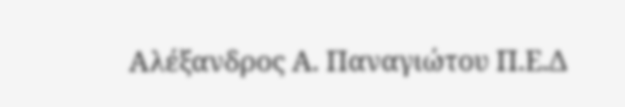Αλέξανδρος Α. Παναγιώτου Π.Ε.Δ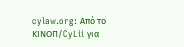cylaw.org: Από το ΚΙΝOΠ/CyLii για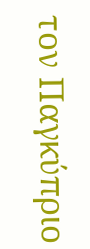τον Παγκύπριο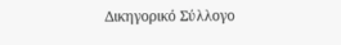Δικηγορικό Σύλλογο